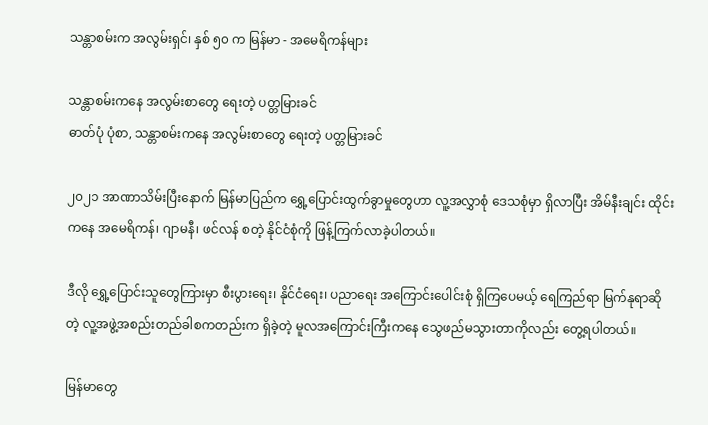သန္တာစမ်းက အလွမ်းရှင်၊ နှစ် ၅၀ က မြန်မာ - အမေရိကန်များ

သန္တာစမ်းကနေ အလွမ်းစာတွေ ရေးတဲ့ ပတ္တမြားခင်
ဓာတ်ပုံ ပုံစာ, သန္တာစမ်းကနေ အလွမ်းစာတွေ ရေးတဲ့ ပတ္တမြားခင်

၂၀၂၁ အာဏာသိမ်းပြီးနောက် မြန်မာပြည်က ရွှေ့ပြောင်းထွက်ခွာမှုတွေဟာ လူ့အလွှာစုံ ဒေသစုံမှာ ရှိလာပြီး အိမ်နီးချင်း ထိုင်းကနေ အမေရိကန်၊ ဂျာမနီ၊ ဖင်လန် စတဲ့ နိုင်ငံစုံကို ဖြန့်ကြက်လာခဲ့ပါတယ်။

ဒီလို ရွှေ့ပြောင်းသူတွေကြားမှာ စီးပွားရေး၊ နိုင်ငံရေး၊ ပညာရေး အကြောင်းပေါင်းစုံ ရှိကြပေမယ့် ရေကြည်ရာ မြက်နုရာဆိုတဲ့ လူ့အဖွဲ့အစည်းတည်ခါစကတည်းက ရှိခဲ့တဲ့ မူလအကြောင်းကြီးကနေ သွေဖည်မသွားတာကိုလည်း တွေ့ရပါတယ်။

မြန်မာတွေ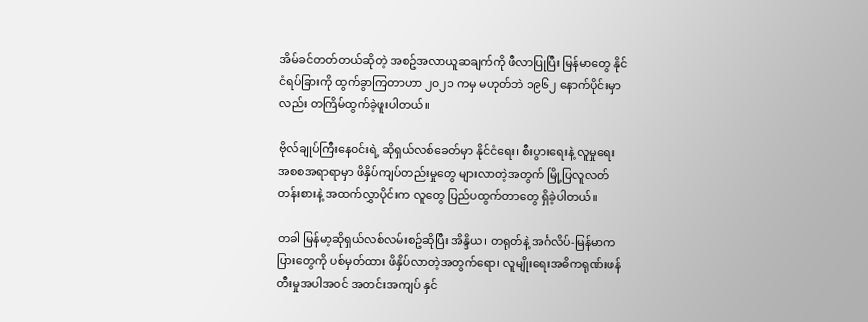အိမ်ခင်တတ်တယ်ဆိုတဲ့ အစဥ်အလာယူဆချက်ကို ဖီလာပြုပြီး မြန်မာတွေ နိုင်ငံရပ်ခြားကို ထွက်ခွာကြတာဟာ ၂၀၂၁ ကမှ မဟုတ်ဘဲ ၁၉၆၂ နောက်ပိုင်းမှာလည်း တကြိမ်ထွက်ခဲ့ဖူးပါတယ်။

ဗိုလ်ချုပ်ကြီးနေ၀င်းရဲ့ ဆိုရှယ်လစ်ခေတ်မှာ နိုင်ငံရေး၊ စီးပွားရေးနဲ့ လူမှုရေး အစစအရာရာမှာ ဖိနှိပ်ကျပ်တည်းမှုတွေ များလာတဲ့အတွက် မြို့ပြလူလတ်တန်းစားနဲ့ အထက်လွှာပိုင်းက လူတွေ ပြည်ပထွက်တာတွေ ရှိခဲ့ပါတယ်။

တခါ မြန်မာ့ဆိုရှယ်လစ်လမ်းစဥ်ဆိုပြီး အိန္ဒိယ၊ တရုတ်နဲ့ အင်္ဂလိပ်-မြန်မာကပြားတွေကို ပစ်မှတ်ထား ဖိနှိပ်လာတဲ့အတွက်ရော၊ လူမျိုးရေးအဓိကရုဏ်းဖန်တီးမှုအပါအ၀င် အတင်းအကျပ် နှင်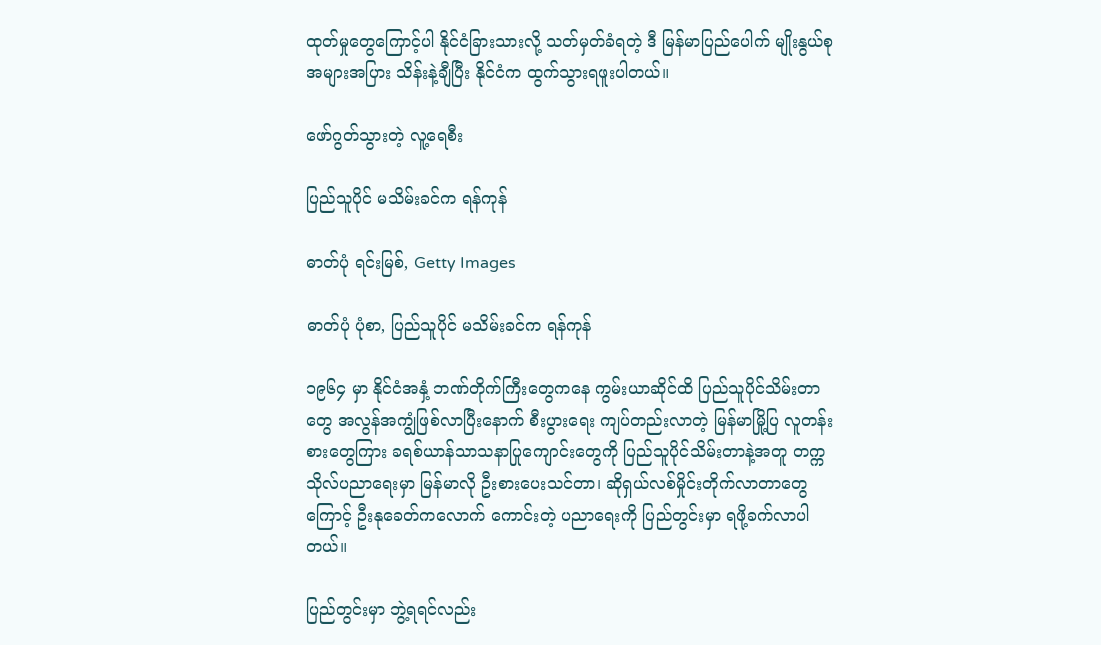ထုတ်မှုတွေကြောင့်ပါ နိုင်ငံခြားသားလို့ သတ်မှတ်ခံရတဲ့ ဒီ မြန်မာပြည်ပေါက် မျိုးနွယ်စုအများအပြား သိန်းနဲ့ချီပြီး နိုင်ငံက ထွက်သွားရဖူးပါတယ်။

ဖော်ဂွတ်သွားတဲ့ လူ့ရေစီး

ပြည်သူပိုင် မသိမ်းခင်က ရန်ကုန်

ဓာတ်ပုံ ရင်းမြစ်, Getty Images

ဓာတ်ပုံ ပုံစာ, ပြည်သူပိုင် မသိမ်းခင်က ရန်ကုန်

၁၉၆၄ မှာ နိုင်ငံအနှံ့ ဘဏ်တိုက်ကြီးတွေကနေ ကွမ်းယာဆိုင်ထိ ပြည်သူပိုင်သိမ်းတာတွေ အလွန်အကျွံဖြစ်လာပြီးနောက် စီးပွားရေး ကျပ်တည်းလာတဲ့ မြန်မာမြို့ပြ လူတန်းစားတွေကြား ခရစ်ယာန်သာသနာပြုကျောင်းတွေကို ပြည်သူပိုင်သိမ်းတာနဲ့အတူ တက္ကသိုလ်ပညာရေးမှာ မြန်မာလို ဦးစားပေးသင်တာ၊ ဆိုရှယ်လစ်မှိုင်းတိုက်လာတာတွေကြောင့် ဦးနုခေတ်ကလောက် ကောင်းတဲ့ ပညာရေးကို ပြည်တွင်းမှာ ရဖို့ခက်လာပါတယ်။

ပြည်တွင်းမှာ ဘွဲ့ရရင်လည်း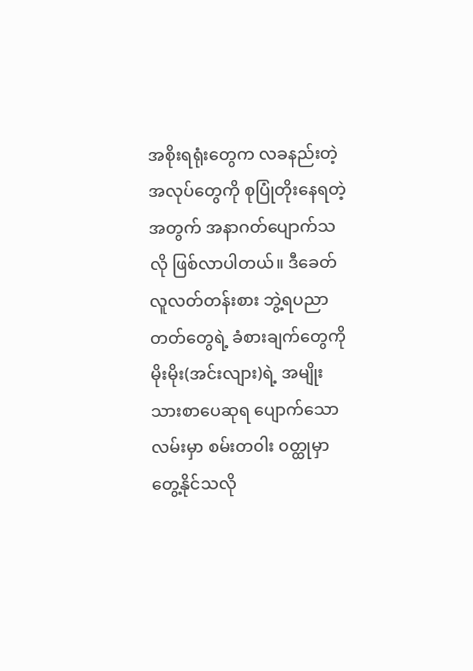အစိုးရရုံးတွေက လခနည်းတဲ့အလုပ်တွေကို စုပြုံတိုးနေရတဲ့အတွက် အနာဂတ်ပျောက်သလို ဖြစ်လာပါတယ်။ ဒီခေတ်လူလတ်တန်းစား ဘွဲ့ရပညာတတ်တွေရဲ့ ခံစားချက်တွေကို မိုးမိုး(အင်းလျား)ရဲ့ အမျိုးသားစာပေဆုရ ပျောက်သောလမ်းမှာ စမ်းတ၀ါး ၀တ္ထုမှာ တွေ့နိုင်သလို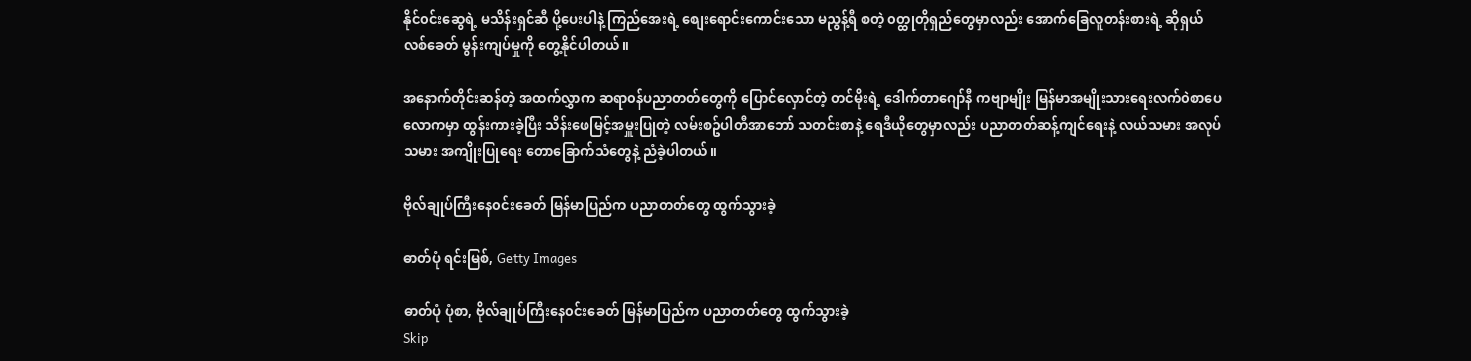နိုင်၀င်းဆွေရဲ့ မသိန်းရှင်ဆီ ပို့ပေးပါနဲ့ ကြည်အေးရဲ့ စျေးရောင်းကောင်းသော မညွန့်ရီ စတဲ့ ၀တ္ထုတိုရှည်တွေမှာလည်း အောက်ခြေလူတန်းစားရဲ့ ဆိုရှယ်လစ်ခေတ် မွန်းကျပ်မှုကို တွေ့နိုင်ပါတယ်။

အနောက်တိုင်းဆန်တဲ့ အထက်လွှာက ဆရာ၀န်ပညာတတ်တွေကို ပြောင်လှောင်တဲ့ တင်မိုးရဲ့ ဒေါက်တာ‌ဂျော်နီ ကဗျာမျိုး မြန်မာအမျိုးသားရေးလက်၀ဲစာပေလောကမှာ ထွန်းကားခဲ့ပြီး သိန်းဖေမြင့်အမှူးပြုတဲ့ လမ်းစဥ်ပါတီအာဘော် သတင်းစာနဲ့ ရေဒီယိုတွေမှာလည်း ပညာတတ်ဆန့်ကျင်ရေးနဲ့ လယ်သမား အလုပ်သမား အကျိုးပြုရေး တောခြောက်သံတွေနဲ့ ညံခဲ့ပါတယ်။

ဗိုလ်ချုပ်ကြီးနေ၀င်းခေတ် မြန်မာပြည်က ပညာတတ်တွေ ထွက်သွားခဲ့

ဓာတ်ပုံ ရင်းမြစ်, Getty Images

ဓာတ်ပုံ ပုံစာ, ဗိုလ်ချုပ်ကြီးနေ၀င်းခေတ် မြန်မာပြည်က ပညာတတ်တွေ ထွက်သွားခဲ့
Skip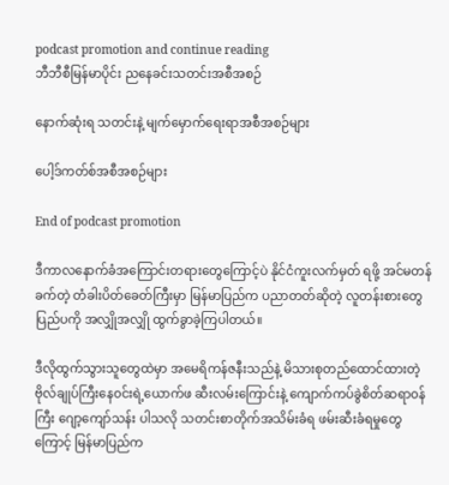podcast promotion and continue reading
ဘီဘီစီမြန်မာပိုင်း ညနေခင်းသတင်းအစီအစဉ်

နောက်ဆုံးရ သတင်းနဲ့ မျက်မှောက်ရေးရာအစီအစဉ်များ

ပေါ့ဒ်ကတ်စ်အစီအစဉ်များ

End of podcast promotion

ဒီကာလနောက်ခံအကြောင်းတရားတွေကြောင့်ပဲ နိုင်ငံကူးလက်မှတ် ရဖို့ အင်မတန်ခက်တဲ့ တံခါးပိတ်ခေတ်ကြီးမှာ မြန်မာပြည်က ပညာတတ်ဆိုတဲ့ လူတန်းစားတွေ ပြည်ပကို အလျှိုအလျှို ထွက်ခွာခဲ့ကြပါတယ်။

ဒီလိုထွက်သွားသူတွေထဲမှာ အမေရိကန်ဇနီးသည်နဲ့ မိသားစုတည်ထောင်ထားတဲ့ ဗိုလ်ချုပ်ကြီးနေ၀င်းရဲ့‌ယောက်ဖ ဆီးလမ်းကြောင်းနဲ့ ကျောက်ကပ်ခွဲစိတ်ဆရာ၀န်ကြီး ‌ဂျော့ကျော်သန်း ပါသလို သတင်းစာတိုက်အသိမ်းခံရ ဖမ်းဆီးခံရမှုတွေကြောင့် မြန်မာပြည်က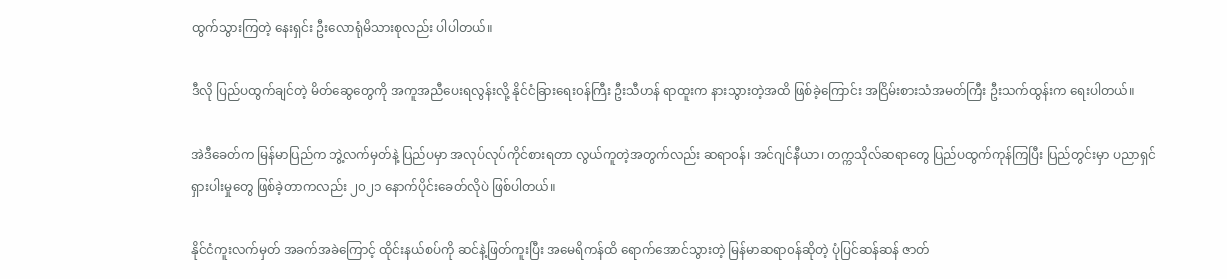ထွက်သွားကြတဲ့ နေးရှင်း ဦးလောရုံမိသားစုလည်း ပါပါတယ်။

ဒီလို ပြည်ပထွက်ချင်တဲ့ မိတ်ဆွေတွေကို အကူအညီပေးရလွန်းလို့ နိုင်ငံခြားရေး၀န်ကြီး ဦးသီဟန် ရာထူးက နားသွားတဲ့အထိ ဖြစ်ခဲ့ကြောင်း အငြိမ်းစားသံအမတ်ကြီး ဦးသက်ထွန်းက ရေးပါတယ်။

အဲဒီခေတ်က မြန်မာပြည်က ဘွဲ့လက်မှတ်နဲ့ ပြည်ပမှာ အလုပ်လုပ်ကိုင်စားရတာ လွယ်ကူတဲ့အတွက်လည်း ဆရာ၀န်၊ အင်ဂျင်နီယာ၊ တက္ကသိုလ်ဆရာတွေ ပြည်ပထွက်ကုန်ကြပြီး ပြည်တွင်းမှာ ပညာရှင်ရှားပါးမှုတွေ ဖြစ်ခဲ့တာကလည်း ၂၀၂၁ နောက်ပိုင်းခေတ်လိုပဲ ဖြစ်ပါတယ်။

နိုင်ငံကူးလက်မှတ် အခက်အခဲကြောင့် ထိုင်းနယ်စပ်ကို ဆင်နဲ့ဖြတ်ကူးပြီး အမေရိကန်ထိ ရောက်အောင်သွားတဲ့ မြန်မာဆရာ၀န်ဆိုတဲ့ ပုံပြင်ဆန်ဆန် ဇာတ်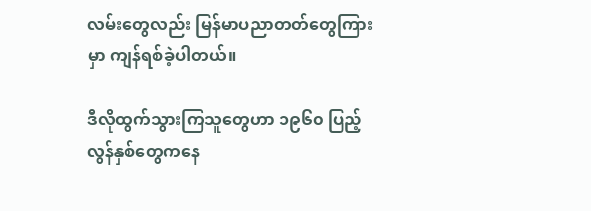လမ်းတွေလည်း မြန်မာပညာတတ်တွေကြားမှာ ကျန်ရစ်ခဲ့ပါတယ်။

ဒီလိုထွက်သွားကြသူတွေဟာ ၁၉၆၀ ပြည့်လွန်နှစ်တွေကနေ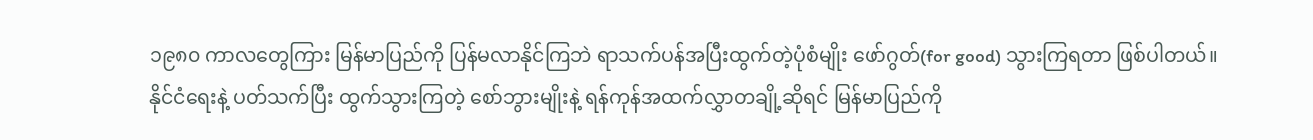၁၉၈၀ ကာလတွေကြား မြန်မာပြည်ကို ပြန်မလာနိုင်ကြဘဲ ရာသက်ပန်အပြီးထွက်တဲ့ပုံစံမျိုး ဖော်ဂွတ်(for good) သွားကြရတာ ဖြစ်ပါတယ်။ နိုင်ငံရေးနဲ့ ပတ်သက်ပြီး ထွက်သွားကြတဲ့ စော်ဘွားမျိုးနဲ့ ရန်ကုန်အထက်လွှာတချို့ဆိုရင် မြန်မာပြည်ကို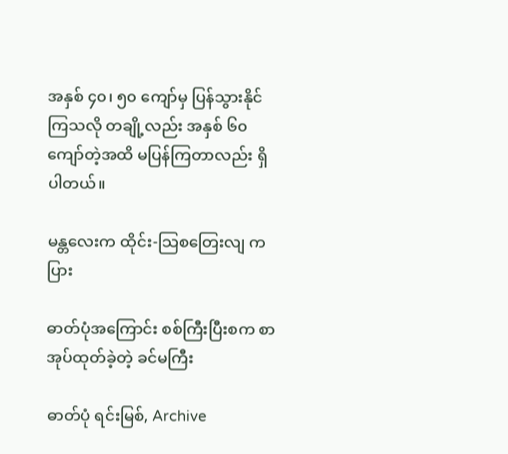အနှစ် ၄၀၊ ၅၀ ကျော်မှ ပြန်သွားနိုင်ကြသလို တချို့လည်း အနှစ် ၆၀ ကျော်တဲ့အထိ မပြန်ကြတာလည်း ရှိပါတယ်။

မန္တလေးက ထိုင်း-သြစတြေးလျ ကပြား

ဓာတ်ပုံအကြောင်း စစ်ကြီးပြီးစက စာအုပ်ထုတ်ခဲ့တဲ့ ခင်မကြီး

ဓာတ်ပုံ ရင်းမြစ်, Archive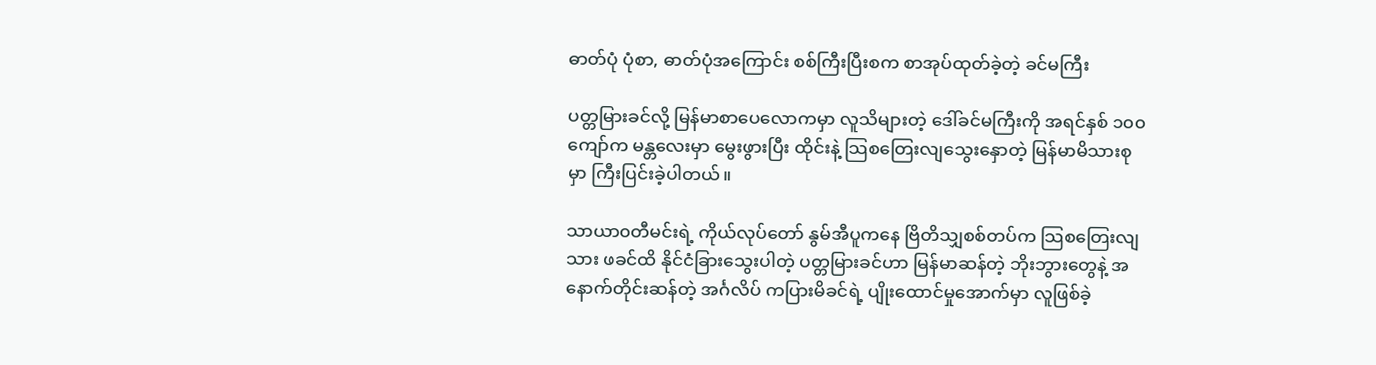ဓာတ်ပုံ ပုံစာ, ဓာတ်ပုံအကြောင်း စစ်ကြီးပြီးစက စာအုပ်ထုတ်ခဲ့တဲ့ ခင်မကြီး

ပတ္တမြားခင်လို့ မြန်မာစာပေလောကမှာ လူသိများတဲ့ ဒေါ်ခင်မကြီးကို အရင်နှစ် ၁၀၀ ကျော်က မန္တလေးမှာ မွေးဖွားပြီး ထိုင်းနဲ့ သြစတြေးလျသွေးနှောတဲ့ မြန်မာမိသားစုမှာ ကြီးပြင်းခဲ့ပါတယ်။

သာယာ၀တီမင်းရဲ့ ကိုယ်လုပ်တော် နွမ်အီပူကနေ ဗြိတိသျှစစ်တပ်က သြစတြေးလျသား ဖခင်ထိ နိုင်ငံခြားသွေးပါတဲ့ ပတ္တမြားခင်ဟာ မြန်မာဆန်တဲ့ ဘိုးဘွားတွေနဲ့ အနောက်တိုင်းဆန်တဲ့ အင်္ဂလိပ် ကပြားမိခင်ရဲ့ ပျိုးထောင်မှုအောက်မှာ လူဖြစ်ခဲ့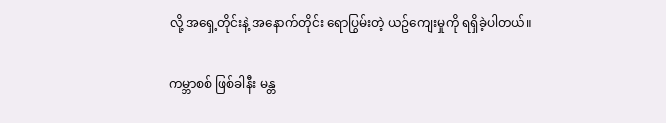လို့ အရှေ့တိုင်းနဲ့ အနောက်တိုင်း ရောပြွမ်းတဲ့ ယဥ်ကျေးမှုကို ရရှိခဲ့ပါတယ်။

ကမ္ဘာစစ် ဖြစ်ခါနီး မန္တ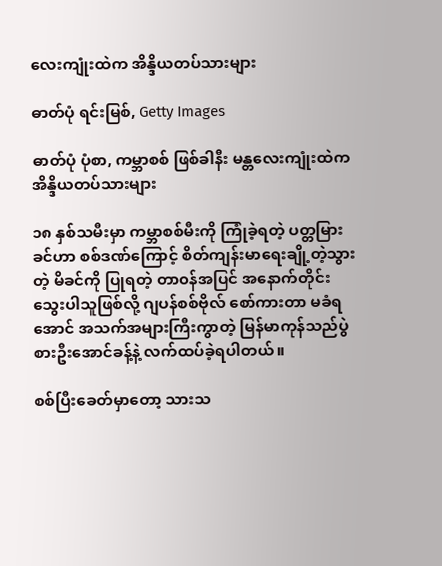လေးကျုံးထဲက အိန္ဒိယတပ်သားများ

ဓာတ်ပုံ ရင်းမြစ်, Getty Images

ဓာတ်ပုံ ပုံစာ, ကမ္ဘာစစ် ဖြစ်ခါနီး မန္တလေးကျုံးထဲက အိန္ဒိယတပ်သားများ

၁၈ နှစ်သမီးမှာ ကမ္ဘာစစ်မီးကို ကြုံခဲ့ရတဲ့ ပတ္တမြားခင်ဟာ စစ်ဒဏ်ကြောင့် စိတ်ကျန်းမာရေးချို့တဲ့သွားတဲ့ မိခင်ကို ပြုရတဲ့ တာ၀န်အပြင် အနောက်တိုင်းသွေးပါသူဖြစ်လို့ ဂျပန်စစ်ဗိုလ် စော်ကားတာ မခံရအောင် အသက်အများကြီးကွာတဲ့ မြန်မာကုန်သည်ပွဲစားဦးအောင်ခန့်နဲ့ လက်ထပ်ခဲ့ရပါတယ်။

စစ်ပြီးခေတ်မှာတော့ သားသ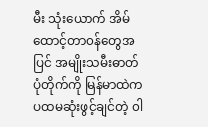မီး သုံးယောက် အိမ်ထောင့်တာ၀န်တွေအပြင် အမျိုးသမီးဓာတ်ပုံတိုက်ကို မြန်မာထဲက ပထမဆုံးဖွင့်ချင်တဲ့ ၀ါ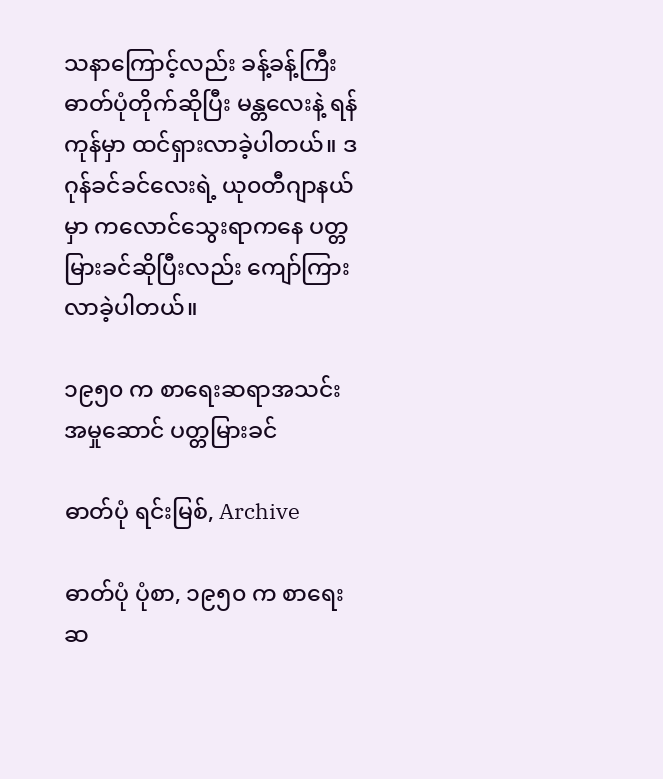သနာကြောင့်လည်း ခန့်ခန့်ကြီး ဓာတ်ပုံတိုက်ဆိုပြီး မန္တလေးနဲ့ ရန်ကုန်မှာ ထင်ရှားလာခဲ့ပါတယ်။ ဒဂုန်ခင်ခင်လေးရဲ့ ယု၀တီဂျာနယ်မှာ ကလောင်သွေးရာကနေ ပတ္တမြားခင်ဆိုပြီးလည်း ကျော်ကြားလာခဲ့ပါတယ်။

၁၉၅၀ က စာရေးဆရာအသင်းအမှုဆောင် ပတ္တမြားခင်

ဓာတ်ပုံ ရင်းမြစ်, Archive

ဓာတ်ပုံ ပုံစာ, ၁၉၅၀ က စာရေးဆ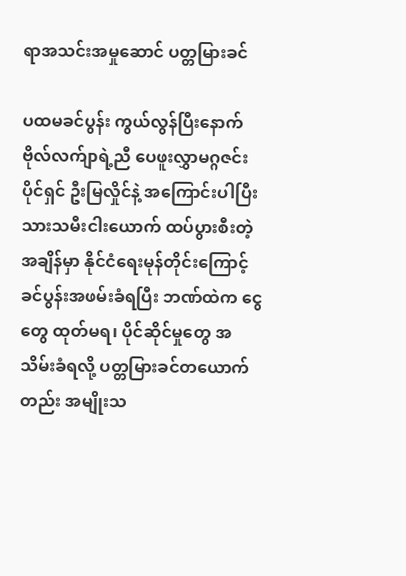ရာအသင်းအမှုဆောင် ပတ္တမြားခင်

ပထမခင်ပွန်း ကွယ်လွန်ပြီးနောက် ဗိုလ်လက်ျာရဲ့ညီ ပေဖူးလွှာမဂ္ဂဇင်းပိုင်ရှင် ဦးမြလှိုင်နဲ့ အကြောင်းပါပြီး သားသမီးငါး‌ယောက် ထပ်ပွားစီးတဲ့အချိန်မှာ နိုင်ငံရေးမုန်တိုင်းကြောင့် ခင်ပွန်းအဖမ်းခံရပြီး ဘဏ်ထဲက ငွေတွေ ထုတ်မရ၊ ပိုင်ဆိုင်မှုတွေ အသိမ်းခံရလို့ ပတ္တမြားခင်တ‌ယောက်တည်း အမျိုးသ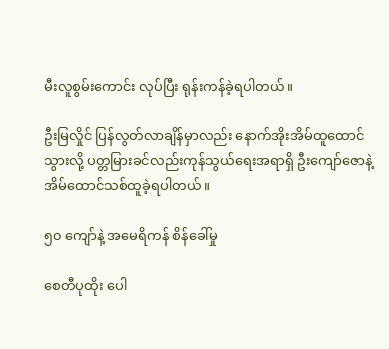မီးလူစွမ်းကောင်း လုပ်ပြီး ရုန်းကန်ခဲ့ရပါတယ်။

ဦးမြလှိုင် ပြန်လွတ်လာချိန်မှာလည်း နောက်အိုးအိမ်ထူထောင်သွားလို့ ပတ္တမြားခင်လည်းကုန်သွယ်ရေးအရာရှိ ဦးကျော်ဇောနဲ့ အိမ်ထောင်သစ်ထူခဲ့ရပါတယ်။

၅၀ ကျော်နဲ့ အမေရိကန် စိန်ခေါ်မှု

စေတီပုထိုး ပေါ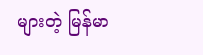များတဲ့ မြန်မာ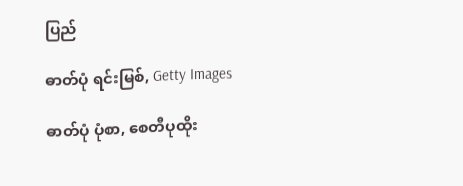ပြည်

ဓာတ်ပုံ ရင်းမြစ်, Getty Images

ဓာတ်ပုံ ပုံစာ, စေတီပုထိုး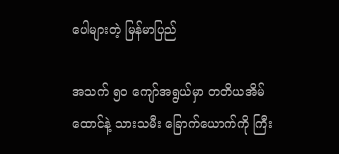ပေါများတဲ့ မြန်မာပြည်

အသက် ၅၀ ကျော်အရွယ်မှာ တတိယအိမ်ထောင်နဲ့ သားသမီး ခြောက်ယောက်ကို ကြီး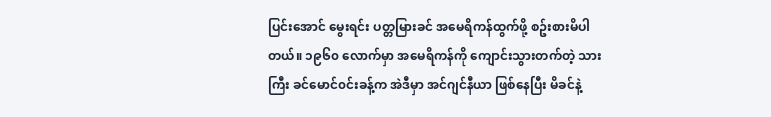ပြင်းအောင် မွေးရင်း ပတ္တမြားခင် အမေရိကန်ထွက်ဖို့ စဥ်းစားမိပါတယ်။ ၁၉၆၀ လောက်မှာ အမေရိကန်ကို ကျောင်းသွားတက်တဲ့ သားကြီး ခင်မောင်၀င်းခန့်က အဲဒီမှာ အင်ဂျင်နီယာ ဖြစ်နေပြီး မိခင်နဲ့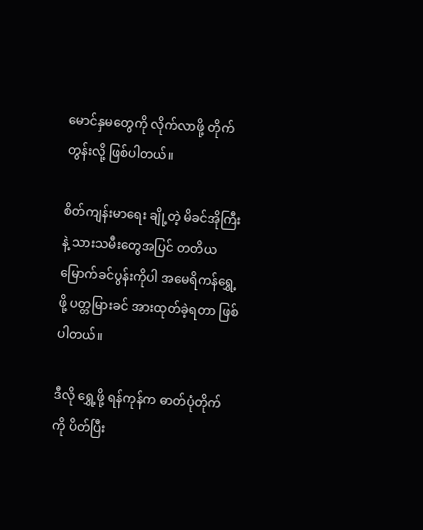မောင်နှမတွေကို လိုက်လာဖို့ တိုက်တွန်းလို့ ဖြစ်ပါတယ်။

စိတ်ကျန်းမာရေး ချို့တဲ့ မိခင်အိုကြီးနဲ့ သားသမီးတွေအပြင် တတိယမြောက်ခင်ပွန်းကိုပါ အမေရိကန်ရွှေ့ဖို့ ပတ္တမြားခင် အားထုတ်ခဲ့ရတာ ဖြစ်ပါတယ်။

ဒီလို ရွှေ့ဖို့ ရန်ကုန်က ဓာတ်ပုံတိုက်ကို ပိတ်ပြီး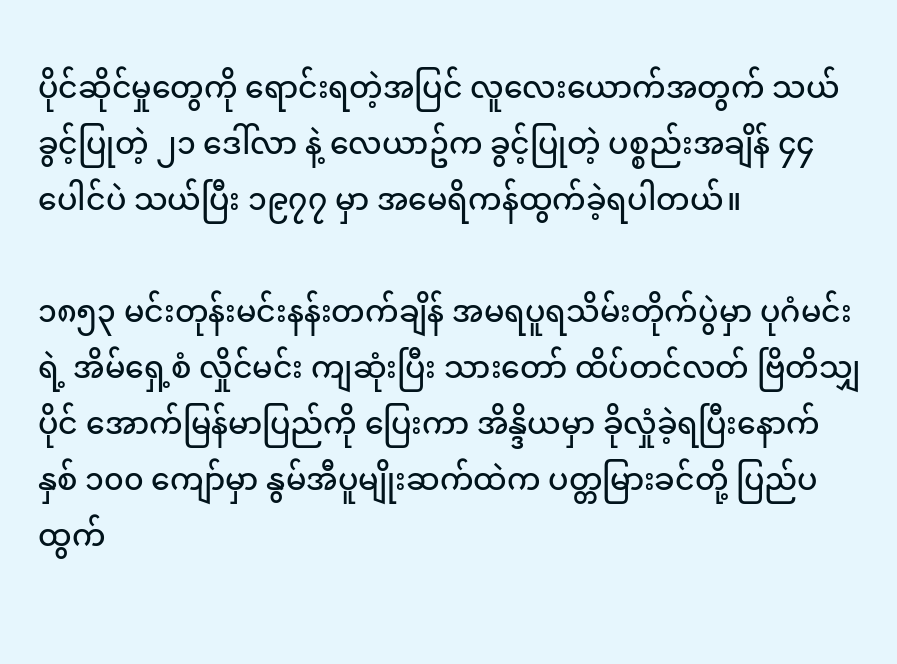ပိုင်ဆိုင်မှုတွေကို ရောင်းရတဲ့အပြင် လူလေးယောက်အတွက် သယ်ခွင့်ပြုတဲ့ ၂၁ ဒေါ်လာ နဲ့ လေယာဥ်က ခွင့်ပြုတဲ့ ပစ္စည်းအချိန် ၄၄ ပေါင်ပဲ သယ်ပြီး ၁၉၇၇ မှာ အမေရိကန်ထွက်ခဲ့ရပါတယ်။

၁၈၅၃ မင်းတုန်းမင်းနန်းတက်ချိန် အမရပူရသိမ်းတိုက်ပွဲမှာ ပုဂံမင်းရဲ့ အိမ်ရှေ့စံ လှိုင်မင်း ကျဆုံးပြီး သားတော် ထိပ်တင်လတ် ဗြိတိသျှပိုင် အောက်မြန်မာပြည်ကို ပြေးကာ အိန္ဒိယမှာ ခိုလှုံခဲ့ရပြီးနောက် နှစ် ၁၀၀ ကျော်မှာ နွမ်အီပူမျိုးဆက်ထဲက ပတ္တမြားခင်တို့ ပြည်ပ ထွက်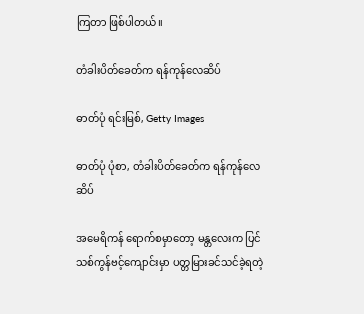ကြတာ ဖြစ်ပါတယ်။

တံခါးပိတ်ခေတ်က ရန်ကုန်လေဆိပ်

ဓာတ်ပုံ ရင်းမြစ်, Getty Images

ဓာတ်ပုံ ပုံစာ, တံခါးပိတ်ခေတ်က ရန်ကုန်လေဆိပ်

အမေရိကန် ရောက်စမှာတော့ မန္တလေးက ပြင်သစ်ကွန်ဗင့်ကျောင်းမှာ ပတ္တမြားခင်သင်ခဲ့ရတဲ့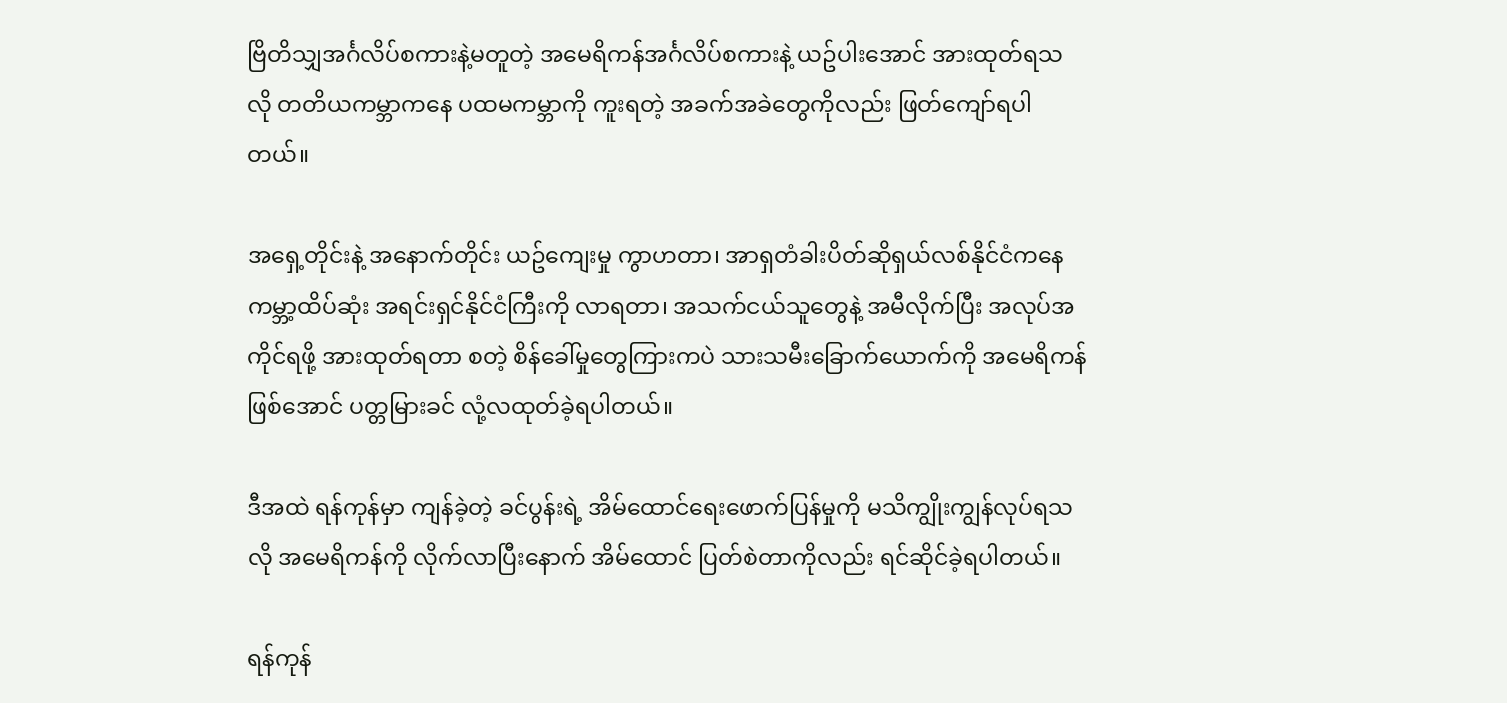ဗြိတိသျှအင်္ဂလိပ်စကားနဲ့မတူတဲ့ အမေရိကန်အင်္ဂလိပ်စကားနဲ့ ယဥ်ပါးအောင် အားထုတ်ရသလို တတိယကမ္ဘာကနေ ပထမကမ္ဘာကို ကူးရတဲ့ အခက်အခဲတွေကိုလည်း ဖြတ်ကျော်ရပါတယ်။

အရှေ့တိုင်းနဲ့ အနောက်တိုင်း ယဥ်ကျေးမှု ကွာဟတာ၊ အာရှတံခါးပိတ်ဆိုရှယ်လစ်နိုင်ငံကနေ ကမ္ဘာ့ထိပ်ဆုံး အရင်းရှင်နိုင်ငံကြီးကို လာရတာ၊ အသက်ငယ်သူတွေနဲ့ အမီလိုက်ပြီး အလုပ်အကိုင်ရဖို့ အားထုတ်ရတာ စတဲ့ စိန်ခေါ်မှုတွေကြားကပဲ သားသမီးခြောက်ယောက်ကို အမေရိကန်ဖြစ်အောင် ပတ္တမြားခင် လုံ့လထုတ်ခဲ့ရပါတယ်။

ဒီအထဲ ရန်ကုန်မှာ ကျန်ခဲ့တဲ့ ခင်ပွန်းရဲ့ အိမ်ထောင်ရေးဖောက်ပြန်မှုကို မသိကျွိုးကျွန်လုပ်ရသလို အမေရိကန်ကို လိုက်လာပြီးနောက် အိမ်ထောင် ပြတ်စဲတာကိုလည်း ရင်ဆိုင်ခဲ့ရပါတယ်။

ရန်ကုန်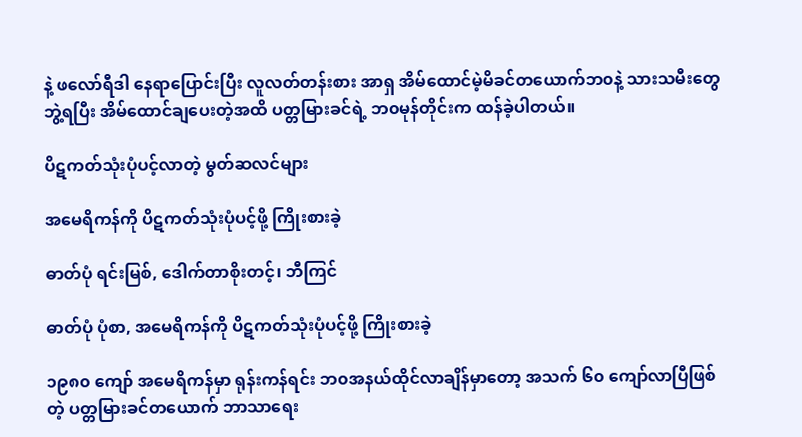နဲ့ ဖလော်ရီဒါ နေရာပြောင်းပြီး လူလတ်တန်းစား အာရှ အိမ်ထောင်မဲ့မိခင်တယောက်ဘ၀နဲ့ သားသမီးတွေ ဘွဲ့ရပြီး အိမ်ထောင်ချပေးတဲ့အထိ ပတ္တမြားခင်ရဲ့ ဘ၀မုန်တိုင်းက ထန်ခဲ့ပါတယ်။

ပိဋကတ်သုံးပုံပင့်လာတဲ့ မွတ်ဆလင်များ

အမေရိကန်ကို ပိဋကတ်သုံးပုံပင့်ဖို့ ကြိုးစားခဲ့

ဓာတ်ပုံ ရင်းမြစ်, ဒေါက်တာစိုးတင့်၊ ဘီကြင်

ဓာတ်ပုံ ပုံစာ, အမေရိကန်ကို ပိဋကတ်သုံးပုံပင့်ဖို့ ကြိုးစားခဲ့

၁၉၈၀ ကျော် အမေရိကန်မှာ ရုန်းကန်ရင်း ဘ၀အနယ်ထိုင်လာချိန်မှာတော့ အသက် ၆၀ ကျော်လာပြီဖြစ်တဲ့ ပတ္တမြားခင်တ‌ယောက် ဘာသာရေး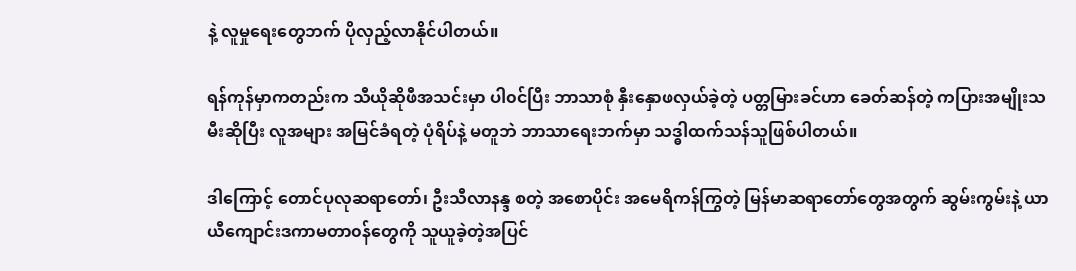နဲ့ လူမှုရေးတွေဘက် ပိုလှည့်လာနိုင်ပါတယ်။

ရန်ကုန်မှာကတည်းက သီယိုဆိုဖီအသင်းမှာ ပါ၀င်ပြီး ဘာသာစုံ နှီးနှောဖလှယ်ခဲ့တဲ့ ပတ္တမြားခင်ဟာ ခေတ်ဆန်တဲ့ ကပြားအမျိုးသမီးဆိုပြီး လူအများ အမြင်ခံရတဲ့ ပုံရိပ်နဲ့ မတူဘဲ ဘာသာရေးဘက်မှာ သဒ္ဓါထက်သန်သူဖြစ်ပါတယ်။

ဒါကြောင့် တောင်ပုလုဆရာတော်၊ ဦးသီလာနန္ဒ စတဲ့ အစောပိုင်း အမေရိကန်ကြွတဲ့ မြန်မာဆရာတော်တွေအတွက် ဆွမ်းကွမ်း‌‌‌နဲ့ ယာယီကျောင်းဒကာမတာ၀န်တွေကို သူယူခဲ့တဲ့အပြင်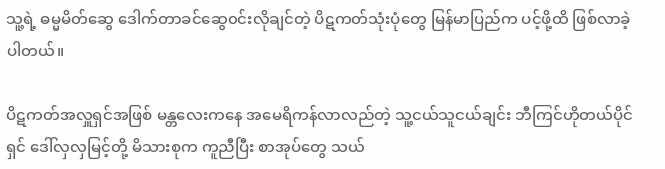သူ့ရဲ့ ဓမ္မမိတ်ဆွေ ဒေါက်တာခင်ဆွေ၀င်းလိုချင်တဲ့ ပိဋကတ်သုံးပုံတွေ မြန်မာပြည်က ပင့်ဖို့ထိ ဖြစ်လာခဲ့ပါတယ်။

ပိဋကတ်အလှူရှင်အဖြစ် မန္တလေးကနေ အမေရိကန်လာလည်တဲ့ သူ့ငယ်သူငယ်ချင်း ဘီကြင်ဟိုတယ်ပိုင်ရှင် ဒေါ်လှလှမြင့်တို့ မိသားစုက ကူညီပြီး စာအုပ်တွေ သယ်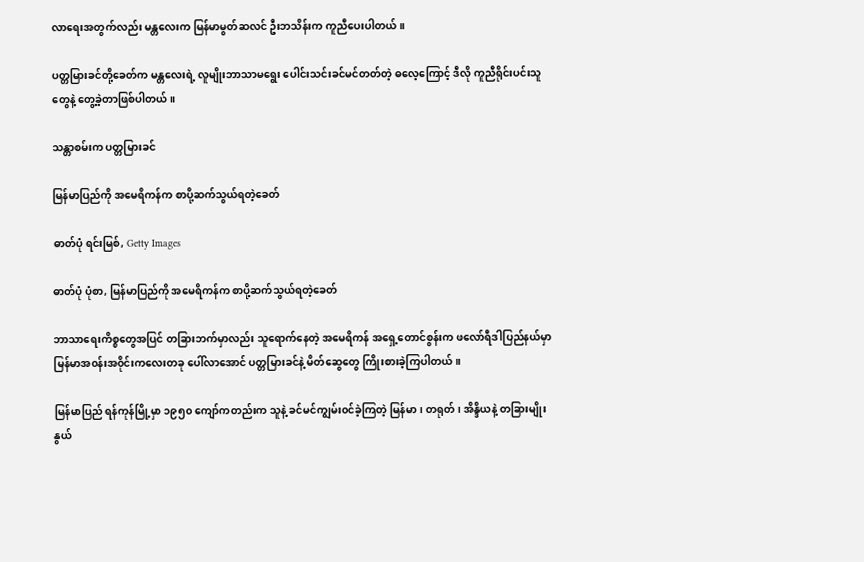လာရေးအတွက်လည်း မန္တလေးက မြန်မာမွတ်ဆလင် ဦးဘသိန်းက ကူညီပေးပါတယ်။

ပတ္တမြားခင်တို့ခေတ်က မန္တလေးရဲ့ လူမျိုးဘာသာမရွေး ပေါင်းသင်းခင်မင်တတ်တဲ့ ဓလေ့ကြောင့် ဒီလို ကူညီရိုင်းပင်းသူတွေနဲ့ တွေ့ခဲ့တာဖြစ်ပါတယ်။

သန္တာစမ်းက ပတ္တမြားခင်

မြန်မာပြည်ကို အမေရိကန်က စာပို့ဆက်သွယ်ရတဲ့ခေတ်

ဓာတ်ပုံ ရင်းမြစ်, Getty Images

ဓာတ်ပုံ ပုံစာ, မြန်မာပြည်ကို အမေရိကန်က စာပို့ဆက်သွယ်ရတဲ့ခေတ်

ဘာသာရေးကိစ္စတွေအပြင် တခြားဘက်မှာလည်း သူရောက်နေတဲ့ အမေရိကန် အရှေ့တောင်စွန်းက ဖလော်ရီဒါပြည်နယ်မှာ မြန်မာအ၀န်းအ၀ိုင်းကလေးတခု ပေါ်လာအောင် ပတ္တမြားခင်နဲ့ မိတ်ဆွေတွေ ကြိုးစားခဲ့ကြပါတယ်။

မြန်မာပြည် ရန်ကုန်မြို့မှာ ၁၉၅၀ ကျော်ကတည်းက သူနဲ့ ခင်မင်ကျွမ်း၀င်ခဲ့ကြတဲ့ မြန်မာ၊ တရုတ်၊ အိန္ဒိယနဲ့ တခြားမျိုးနွယ်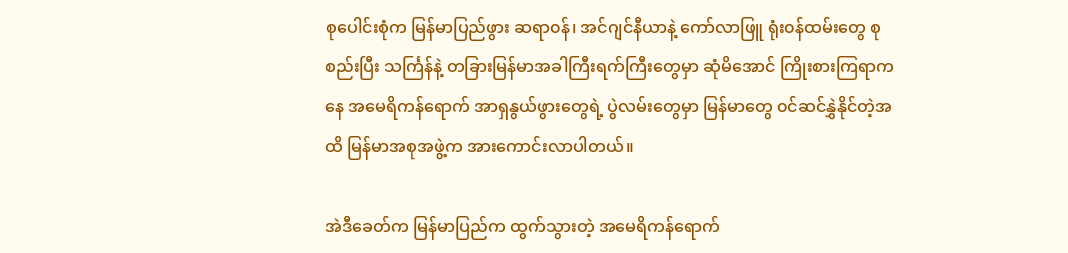စုပေါင်းစုံက မြန်မာပြည်ဖွား ဆရာ၀န်၊ အင်ဂျင်နီယာနဲ့ ကော်လာဖြူ ရုံး၀န်ထမ်းတွေ စုစည်းပြီး သင်္ကြန်နဲ့ တခြားမြန်မာအခါကြီးရက်ကြီးတွေမှာ ဆုံမိအောင် ကြိုးစားကြရာကနေ အမေရိကန်ရောက် အာရှနွယ်ဖွားတွေရဲ့ ပွဲလမ်းတွေမှာ မြန်မာတွေ ၀င်ဆင်နွှဲနိုင်တဲ့အထိ မြန်မာအစုအဖွဲ့က အားကောင်းလာပါတယ်။

အဲဒီခေတ်က မြန်မာပြည်က ထွက်သွားတဲ့ အမေရိကန်ရောက်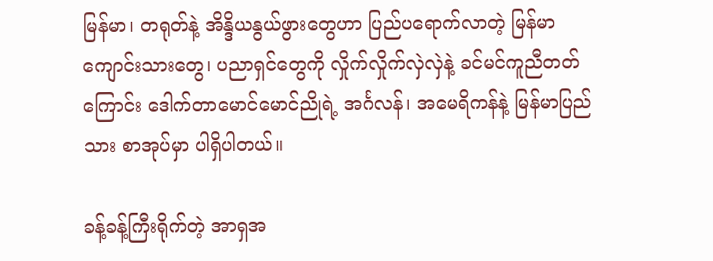မြန်မာ၊ တရုတ်နဲ့ အိန္ဒိယနွယ်ဖွားတွေဟာ ပြည်ပရောက်လာတဲ့ မြန်မာကျောင်းသားတွေ၊ ပညာရှင်တွေကို လှိုက်လှိုက်လှဲလှဲနဲ့ ခင်မင်ကူညီတတ်ကြောင်း ဒေါက်တာမောင်မောင်ညိုရဲ့ အင်္ဂလန်၊ အမေရိကန်နဲ့ မြန်မာပြည်သား စာအုပ်မှာ ပါရှိပါတယ်။

ခန့်ခန့်ကြီးရိုက်တဲ့ အာရှအ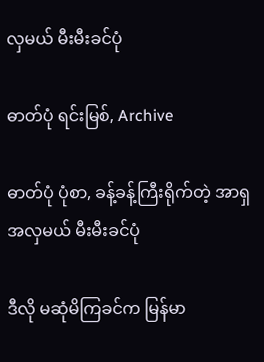လှမယ် မီးမီးခင်ပုံ

ဓာတ်ပုံ ရင်းမြစ်, Archive

ဓာတ်ပုံ ပုံစာ, ခန့်ခန့်ကြီးရိုက်တဲ့ အာရှအလှမယ် မီးမီးခင်ပုံ

ဒီလို မဆုံမိကြခင်က မြန်မာ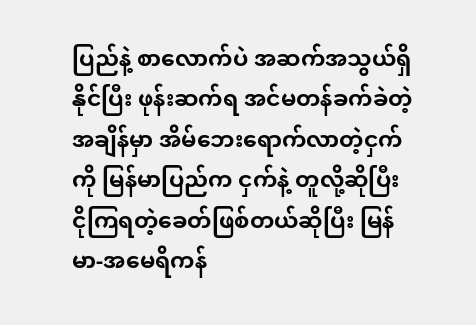ပြည်နဲ့ စာလောက်ပဲ အဆက်အသွယ်ရှိနိုင်ပြီး ဖုန်းဆက်ရ အင်မတန်ခက်ခဲတဲ့အချိန်မှာ အိမ်ဘေးရောက်လာတဲ့ငှက်ကို မြန်မာပြည်က ငှက်နဲ့ တူလို့ဆိုပြီး ငိုကြရတဲ့ခေတ်ဖြစ်တယ်ဆိုပြီး မြန်မာ-အမေရိကန်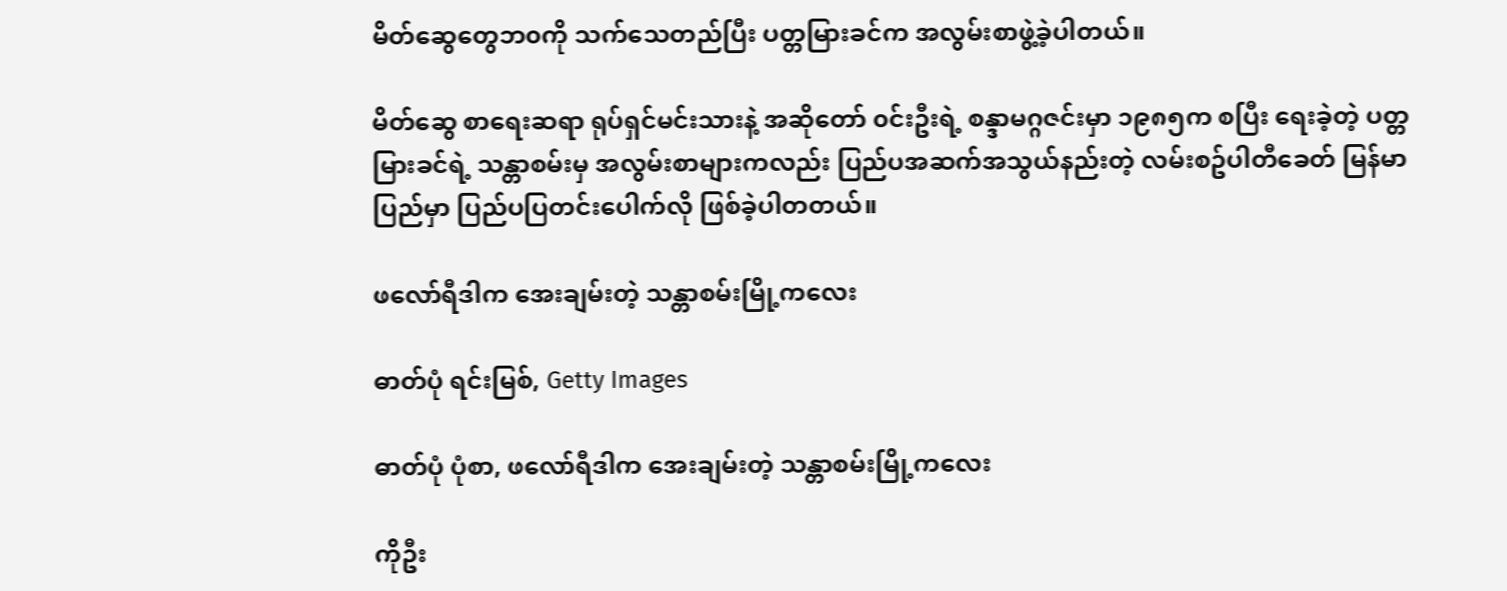မိတ်ဆွေတွေဘ၀ကို သက်သေတည်ပြီး ပတ္တမြားခင်က အလွမ်းစာဖွဲ့ခဲ့ပါတယ်။

မိတ်ဆွေ စာရေးဆရာ ရုပ်ရှင်မင်းသားနဲ့ အဆိုတော် ၀င်းဦးရဲ့ စန္ဒာမဂ္ဂဇင်းမှာ ၁၉၈၅က စပြီး ရေးခဲ့တဲ့ ပတ္တမြားခင်ရဲ့ သန္တာစမ်းမှ အလွမ်းစာများကလည်း ပြည်ပအဆက်အသွယ်နည်းတဲ့ လမ်းစဥ်ပါတီခေတ် မြန်မာပြည်မှာ ပြည်ပပြတင်းပေါက်လို ဖြစ်ခဲ့ပါတတယ်။

ဖလော်ရီဒါက အေးချမ်းတဲ့ သန္တာစမ်းမြို့ကလေး

ဓာတ်ပုံ ရင်းမြစ်, Getty Images

ဓာတ်ပုံ ပုံစာ, ဖလော်ရီဒါက အေးချမ်းတဲ့ သန္တာစမ်းမြို့ကလေး

ကိုဦး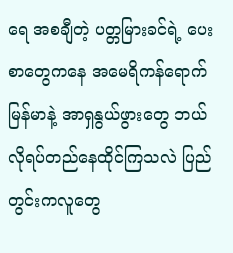ရေ အစချီတဲ့ ပတ္တမြားခင်ရဲ့ ပေးစာတွေကနေ အမေရိကန်ရောက် မြန်မာနဲ့ အာရှနွယ်ဖွားတွေ ဘယ်လိုရပ်တည်နေထိုင်ကြသလဲ ပြည်တွင်းကလူတွေ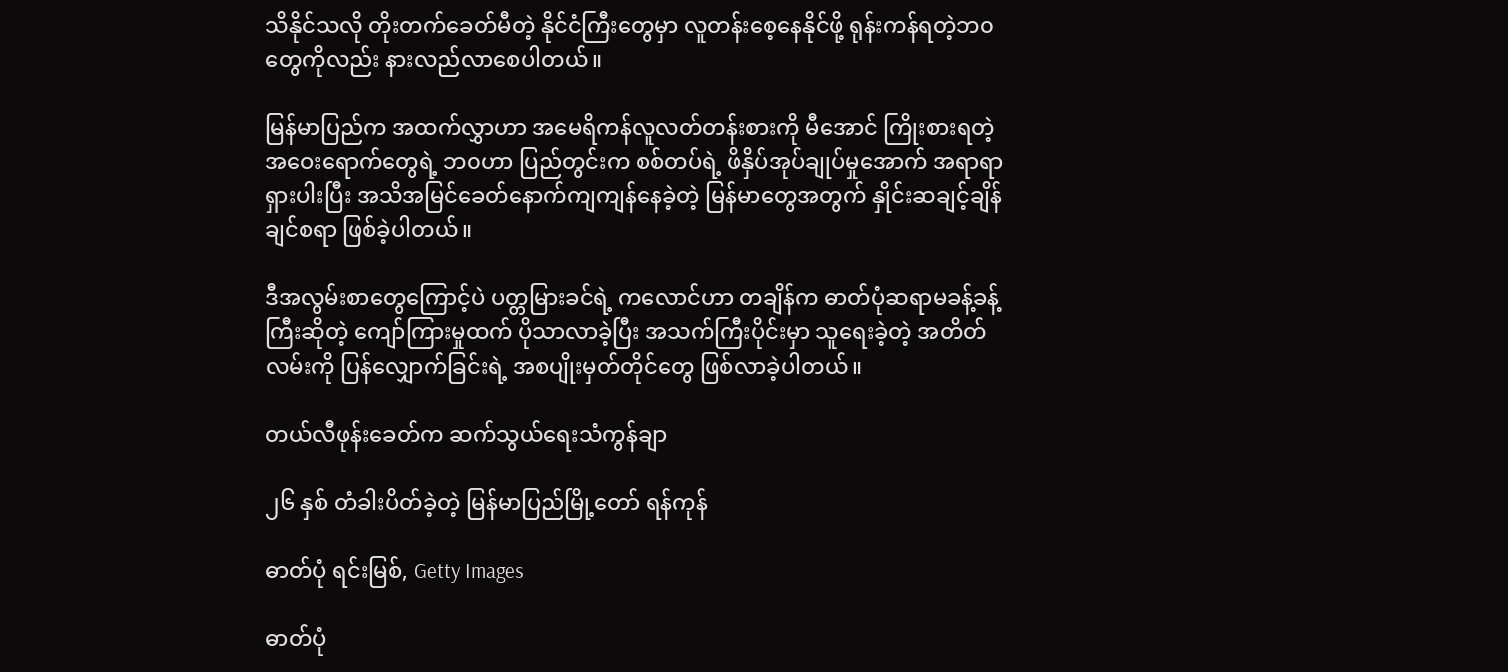သိနိုင်သလို တိုးတက်ခေတ်မီတဲ့ နိုင်ငံကြီးတွေမှာ လူတန်းစေ့နေနိုင်ဖို့ ရုန်းကန်ရတဲ့ဘ၀တွေကိုလည်း နားလည်လာစေပါတယ်။

မြန်မာပြည်က အထက်လွှာဟာ အမေရိကန်လူလတ်တန်းစားကို မီအောင် ကြိုးစားရတဲ့ အဝေးရောက်တွေရဲ့ ဘ၀ဟာ ပြည်တွင်းက စစ်တပ်ရဲ့ ဖိနှိပ်အုပ်ချုပ်မှုအောက် အရာရာရှားပါးပြီး အသိအမြင်ခေတ်နောက်ကျကျန်နေခဲ့တဲ့ မြန်မာတွေအတွက် နှိုင်းဆချင့်ချိန်ချင်စရာ ဖြစ်ခဲ့ပါတယ်။

ဒီအလွမ်းစာတွေကြောင့်ပဲ ပတ္တမြားခင်ရဲ့ ကလောင်ဟာ တချိန်က ဓာတ်ပုံဆရာမခန့်ခန့်ကြီးဆိုတဲ့ ကျော်ကြားမှုထက် ပိုသာလာခဲ့ပြီး အသက်ကြီးပိုင်းမှာ သူရေးခဲ့တဲ့ အတိတ်လမ်းကို ပြန်လျှောက်ခြင်းရဲ့ အစပျိုးမှတ်တိုင်တွေ ဖြစ်လာခဲ့ပါတယ်။

တယ်လီဖုန်းခေတ်က ဆက်သွယ်ရေးသံကွန်ချာ

၂၆ နှစ် တံခါးပိတ်ခဲ့တဲ့ မြန်မာပြည်မြို့တော် ရန်ကုန်

ဓာတ်ပုံ ရင်းမြစ်, Getty Images

ဓာတ်ပုံ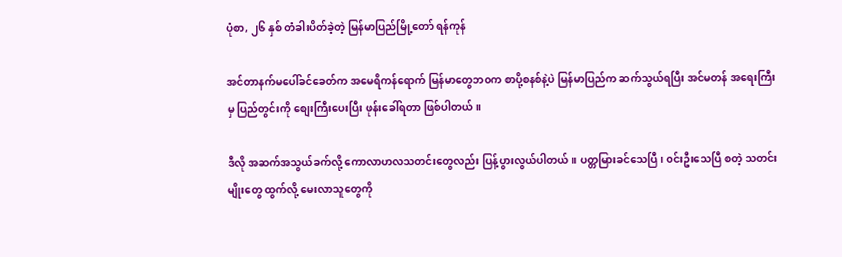ပုံစာ, ၂၆ နှစ် တံခါးပိတ်ခဲ့တဲ့ မြန်မာပြည်မြို့တော် ရန်ကုန်

အင်တာနက်မပေါ်ခင်ခေတ်က အမေရိကန်ရောက် မြန်မာတွေဘ၀က စာပို့စနစ်နဲ့ပဲ မြန်မာပြည်က ဆက်သွယ်ရပြီး အင်မတန် အရေးကြီးမှ ပြည်တွင်းကို စျေးကြီးပေးပြီး ဖုန်းခေါ်ရတာ ဖြစ်ပါတယ်။

ဒီလို အဆက်အသွယ်ခက်လို့ ကောလာဟလသတင်းတွေလည်း ပြန့်ပွားလွယ်ပါတယ်။ ပတ္တမြားခင်သေပြီ၊ ၀င်းဦးသေပြီ စတဲ့ သတင်းမျိုးတွေ ထွက်လို့ မေးလာသူတွေကို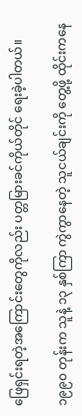ဖြေရှင်းရတဲ့အကြောင်းတွေကိုလည်း ပတ္တမြားခင်ကိုယ်တိုင် ရေးခဲ့ပါတယ်။

၁၉၉၀ တုန်းက သူနဲ့ ၁၃ နှစ်ကြာ ကွဲကွာနေတဲ့ သူငယ်ချင်းကို တွေ့ဖို့ ထိုင်းကနေ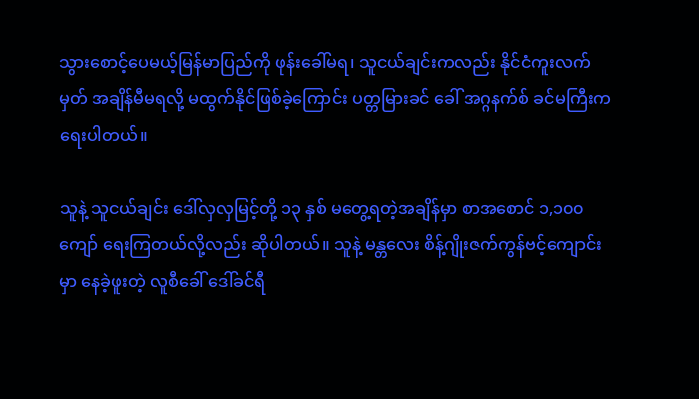သွားစောင့်ပေမယ့်မြန်မာပြည်ကို ဖုန်းခေါ်မရ၊ သူငယ်ချင်းကလည်း နိုင်ငံကူးလက်မှတ် အချိန်မီမရလို့ မထွက်နိုင်ဖြစ်ခဲ့ကြောင်း ပတ္တမြားခင် ခေါ် အဂ္ဂနက်စ် ခင်မကြီးက ရေးပါတယ်။

သူနဲ့ သူငယ်ချင်း ဒေါ်လှလှမြင့်တို့ ၁၃ နှစ် မတွေ့ရတဲ့အချိန်မှာ စာအစောင် ၁,၁၀၀ ကျော် ရေးကြတယ်လို့လည်း ဆိုပါတယ်။ သူနဲ့ မန္တလေး စိန့်ဂျိုးဇက်ကွန်ဗင့်ကျောင်းမှာ နေခဲ့ဖူးတဲ့ လူစီခေါ် ဒေါ်ခင်ရီ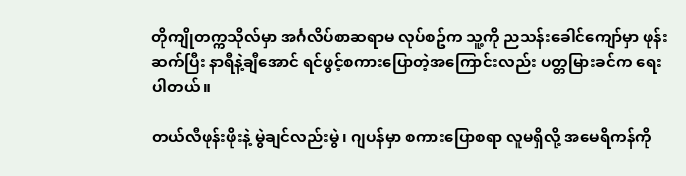တိုကျိုတက္ကသိုလ်မှာ အင်္ဂလိပ်စာဆရာမ လုပ်စဥ်က သူ့ကို ညသန်းခေါင်ကျော်မှာ ဖုန်းဆက်ပြီး နာရီနဲ့ချီအောင် ရင်ဖွင့်စကားပြောတဲ့အကြောင်းလည်း ပတ္တမြားခင်က ရေးပါတယ်။

တယ်လီဖုန်းဖိုးနဲ့ မွဲချင်လည်းမွဲ၊ ဂျပန်မှာ စကားပြောစရာ လူမရှိလို့ အမေရိကန်ကို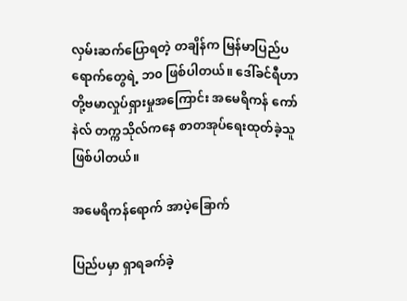လှမ်းဆက်ပြောရတဲ့ တချိန်က မြန်မာပြည်ပရောက်တွေရဲ့ ဘ၀ ဖြစ်ပါတယ်။ ဒေါ်ခင်ရီဟာ တို့ဗမာလှုပ်ရှားမှုအကြောင်း အမေရိကန် ကော်နဲလ် တက္ကသိုလ်ကနေ စာတအုပ်ရေးထုတ်ခဲ့သူ ဖြစ်ပါတယ်။

အမေရိကန်ရောက် အာပဲ့ခြောက်

ပြည်ပမှာ ရှာရခက်ခဲ့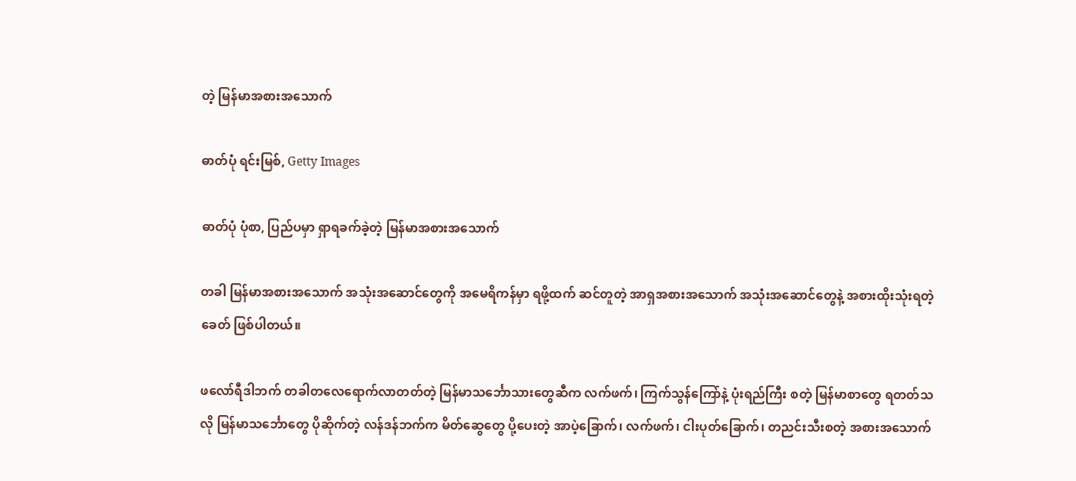တဲ့ မြန်မာအစားအသောက်

ဓာတ်ပုံ ရင်းမြစ်, Getty Images

ဓာတ်ပုံ ပုံစာ, ပြည်ပမှာ ရှာရခက်ခဲ့တဲ့ မြန်မာအစားအသောက်

တခါ မြန်မာအစားအသောက် အသုံးအဆောင်တွေကို အမေရိကန်မှာ ရဖို့ထက် ဆင်တူတဲ့ အာရှအစားအသောက် အသုံးအဆောင်တွေနဲ့ အစားထိုးသုံးရတဲ့ခေတ် ဖြစ်ပါတယ်။

ဖလော်ရီဒါဘက် တခါတလေရောက်လာတတ်တဲ့ မြန်မာသင်္ဘောသားတွေဆီက လက်ဖက်၊ ကြက်သွန်ကြော်နဲ့ ပုံးရည်ကြီး စတဲ့ မြန်မာစာတွေ ရတတ်သလို မြန်မာသင်္ဘောတွေ ပိုဆိုက်တဲ့ လန်ဒန်ဘက်က မိတ်ဆွေတွေ ပို့ပေးတဲ့ အာပဲ့ခြောက်၊ လက်ဖက်၊ ငါးပုတ်ခြောက်၊ တညင်းသီးစတဲ့ အစားအသောက်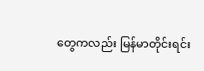တွေကလည်း မြန်မာတိုင်းရင်း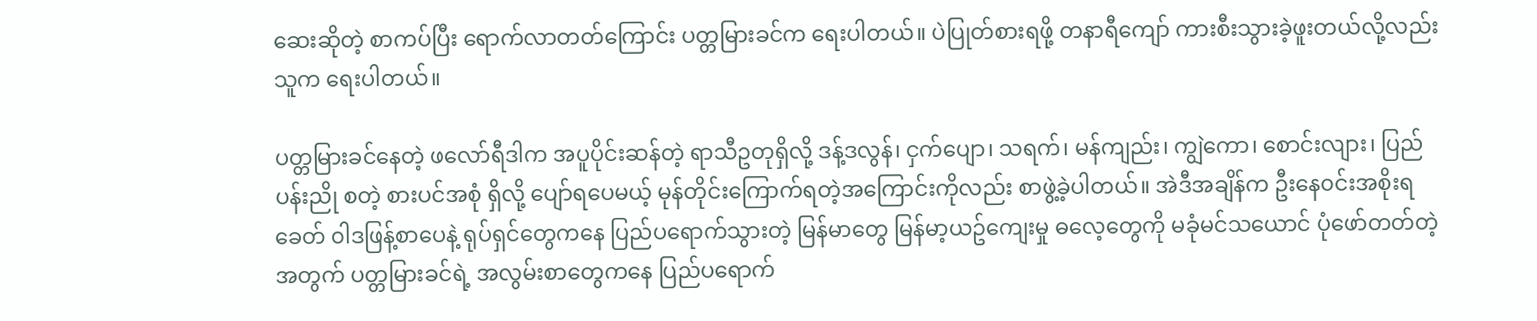ဆေးဆိုတဲ့ စာကပ်ပြီး ရောက်လာတတ်ကြောင်း ပတ္တမြားခင်က ရေးပါတယ်။ ပဲပြုတ်စားရဖို့ တနာရီကျော် ကားစီးသွားခဲ့ဖူးတယ်လို့လည်း သူက ရေးပါတယ်။

ပတ္တမြားခင်နေတဲ့ ဖလော်ရီဒါက အပူပိုင်းဆန်တဲ့ ရာသီဥတုရှိလို့ ဒန့်ဒလွန်၊ ငှက်ပျော၊ သရက်၊ မန်ကျည်း၊ ကျွဲကော၊ စောင်းလျား၊ ပြည်ပန်းညို စတဲ့ စားပင်အစုံ ရှိလို့ ပျော်ရပေမယ့် မုန်တိုင်းကြောက်ရတဲ့အကြောင်းကိုလည်း စာဖွဲ့ခဲ့ပါတယ်။ အဲဒီအချိန်က ဦးနေ၀င်းအစိုးရခေတ် ၀ါဒဖြန့်စာပေနဲ့ ရုပ်ရှင်တွေကနေ ပြည်ပရောက်သွားတဲ့ မြန်မာတွေ မြန်မာ့ယဥ်ကျေးမှု ဓလေ့တွေကို မခုံမင်သယောင် ပုံဖော်တတ်တဲ့အတွက် ပတ္တမြားခင်ရဲ့ အလွမ်းစာတွေကနေ ပြည်ပရောက်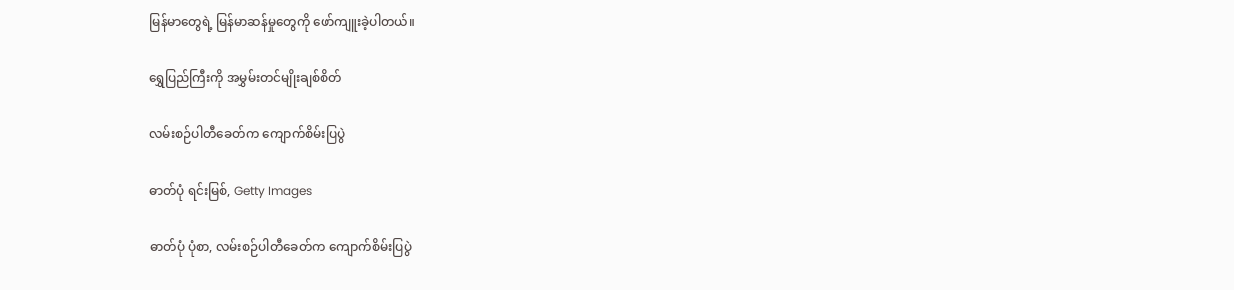မြန်မာတွေရဲ့ မြန်မာဆန်မှုတွေကို ဖော်ကျူးခဲ့ပါတယ်။

ရွှေပြည်ကြီးကို အမွှမ်းတင်မျိုးချစ်စိတ်

လမ်းစဉ်ပါတီခေတ်က ကျောက်စိမ်းပြပွဲ

ဓာတ်ပုံ ရင်းမြစ်, Getty Images

ဓာတ်ပုံ ပုံစာ, လမ်းစဉ်ပါတီခေတ်က ကျောက်စိမ်းပြပွဲ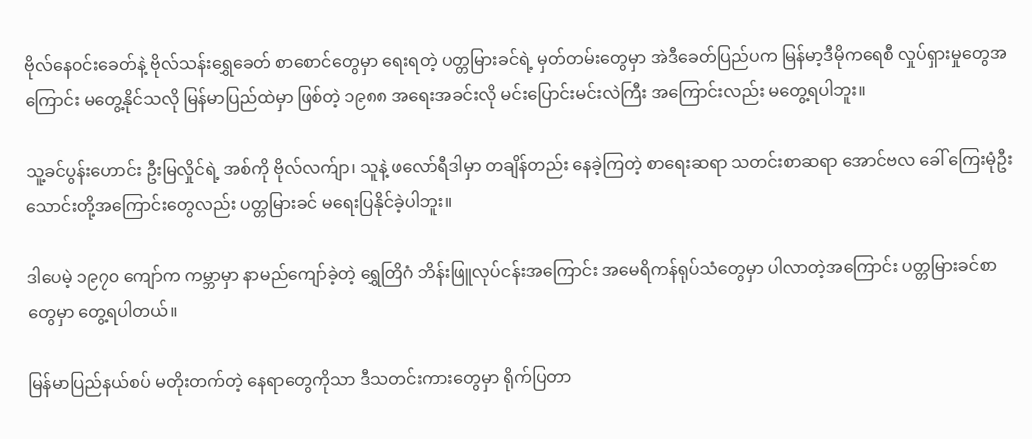ဗိုလ်နေ၀င်းခေတ်နဲ့ ဗိုလ်သန်းရွှေခေတ် စာစောင်တွေမှာ ရေးရတဲ့ ပတ္တမြားခင်ရဲ့ မှတ်တမ်းတွေမှာ အဲဒီခေတ်ပြည်ပက မြန်မာ့ဒီမိုကရေစီ လှုပ်ရှားမှုတွေအကြောင်း မတွေ့နိုင်သလို မြန်မာပြည်ထဲမှာ ဖြစ်တဲ့ ၁၉၈၈ အရေးအခင်းလို မင်းပြောင်းမင်းလဲကြီး အကြောင်းလည်း မတွေ့ရပါဘူး။

သူ့ခင်ပွန်းဟောင်း ဦးမြလှိုင်ရဲ့ အစ်ကို ဗိုလ်လက်ျာ၊ သူနဲ့ ဖလော်ရီဒါမှာ တချိန်တည်း နေခဲ့ကြတဲ့ စာရေးဆရာ သတင်းစာဆရာ အောင်ဗလ ခေါ် ကြေးမုံဦးသောင်းတို့အကြောင်းတွေလည်း ပတ္တမြားခင် မရေးပြနိုင်ခဲ့ပါဘူး။

ဒါပေမဲ့ ၁၉၇၀ ကျော်က ကမ္ဘာမှာ နာမည်ကျော်ခဲ့တဲ့ ရွှေတြိဂံ ဘိန်းဖြူလုပ်ငန်းအကြောင်း အမေရိကန်ရုပ်သံတွေမှာ ပါလာတဲ့အကြောင်း ပတ္တမြားခင်စာတွေမှာ တွေ့ရပါတယ်။

မြန်မာပြည်နယ်စပ် မတိုးတက်တဲ့ နေရာတွေကိုသာ ဒီသတင်းကားတွေမှာ ရိုက်ပြတာ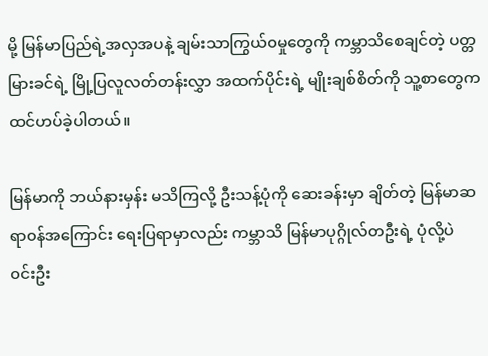မို့ မြန်မာပြည်ရဲ့အလှအပနဲ့ ချမ်းသာကြွယ်၀မှုတွေကို ကမ္ဘာသိစေချင်တဲ့ ပတ္တမြားခင်ရဲ့ မြို့ပြလူလတ်တန်းလွှာ အထက်ပိုင်းရဲ့ မျိုးချစ်စိတ်ကို သူ့စာတွေက ထင်ဟပ်ခဲ့ပါတယ်။

မြန်မာကို ဘယ်နားမှန်း မသိကြလို့ ဦးသန့်ပုံကို ဆေးခန်းမှာ ချိတ်တဲ့ မြန်မာဆရာ၀န်အကြောင်း ရေးပြရာမှာလည်း ကမ္ဘာသိ မြန်မာပုဂ္ဂိုလ်တဦးရဲ့ ပုံလို့ပဲ ၀င်းဦး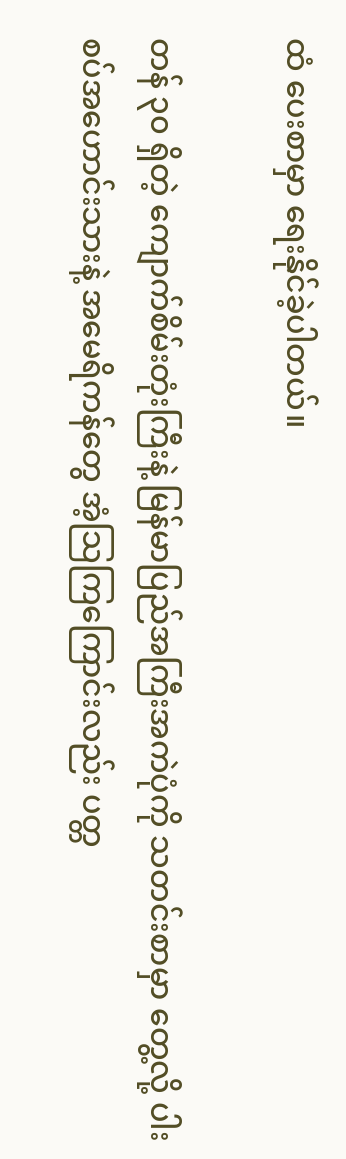ထံ ပေးစာမှာ ရေးနိုင်ခဲ့ပါတယ်။

တန် ၃၀ ရှိတဲ့ ကျောက်စိမ်းတုံးကြီးနဲ့ မြန်မာပြည်အကြီးအကဲပုံကို သတင်းစာမှာ တွေ့လို့ ပါးစပ်အဟောင်းသားနဲ့ အမေရိကန်တွေ အံ့သြကြကြောင်းလည်း ပတ္တ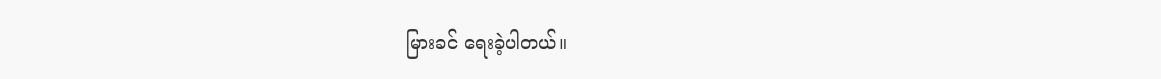မြားခင် ရေးခဲ့ပါတယ်။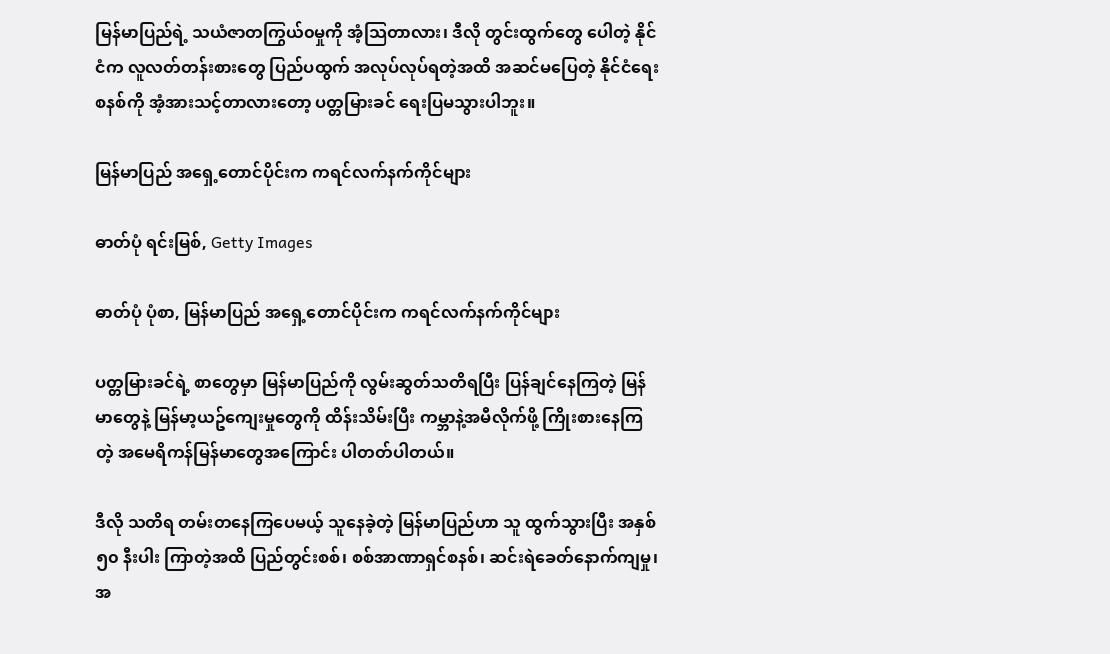မြန်မာပြည်ရဲ့ သယံဇာတကြွယ်၀မှုကို အံ့သြတာလား၊ ဒီလို တွင်းထွက်တွေ ပေါတဲ့ နိုင်ငံက လူလတ်တန်းစားတွေ ပြည်ပထွက် အလုပ်လုပ်ရတဲ့အထိ အဆင်မပြေတဲ့ နိုင်ငံရေးစနစ်ကို အံ့အားသင့်တာလားတော့ ပတ္တမြားခင် ရေးပြမသွားပါဘူး။

မြန်မာပြည် အရှေ့တောင်ပိုင်းက ကရင်လက်နက်ကိုင်များ

ဓာတ်ပုံ ရင်းမြစ်, Getty Images

ဓာတ်ပုံ ပုံစာ, မြန်မာပြည် အရှေ့တောင်ပိုင်းက ကရင်လက်နက်ကိုင်များ

ပတ္တမြားခင်ရဲ့ စာတွေမှာ မြန်မာပြည်ကို လွမ်းဆွတ်သတိရပြီး ပြန်ချင်နေကြတဲ့ မြန်မာတွေနဲ့ မြန်မာ့ယဥ်ကျေးမှုတွေကို ထိန်းသိမ်းပြီး ကမ္ဘာနဲ့အမီလိုက်ဖို့ ကြိုးစားနေကြတဲ့ အမေရိကန်မြန်မာတွေအကြောင်း ပါတတ်ပါတယ်။

ဒီလို သတိရ တမ်းတနေကြပေမယ့် သူနေခဲ့တဲ့ မြန်မာပြည်ဟာ သူ ထွက်သွားပြီး အနှစ် ၅၀ နီးပါး ကြာတဲ့အထိ ပြည်တွင်းစစ်၊ စစ်အာဏာရှင်စနစ်၊ ဆင်းရဲခေတ်နောက်ကျမှု၊ အ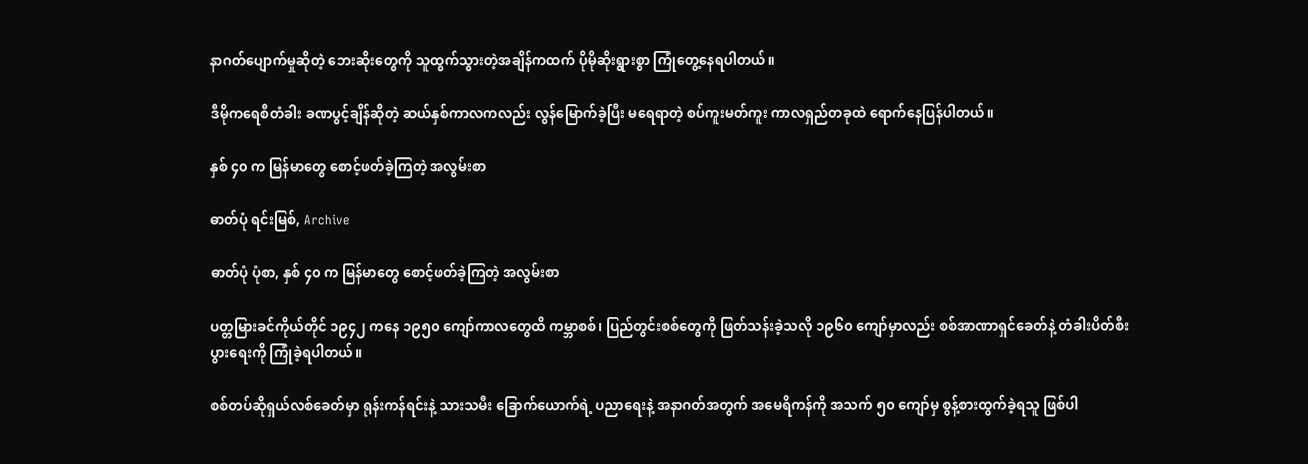နာဂတ်ပျောက်မှုဆိုတဲ့ ဘေးဆိုးတွေကို သူထွက်သွားတဲ့အချိန်ကထက် ပိုမိုဆိုးရွားစွာ ကြုံတွေ့နေရပါတယ်။

ဒီမိုကရေစီတံခါး ခဏပွင့်ချိန်ဆိုတဲ့ ဆယ်နှစ်ကာလကလည်း လွန်မြောက်ခဲ့ပြီး မရေရာတဲ့ စပ်ကူးမတ်ကူး ကာလရှည်တခုထဲ ရောက်နေပြန်ပါတယ်။

နှစ် ၄၀ က မြန်မာတွေ စောင့်ဖတ်ခဲ့ကြတဲ့ အလွမ်းစာ

ဓာတ်ပုံ ရင်းမြစ်, Archive

ဓာတ်ပုံ ပုံစာ, နှစ် ၄၀ က မြန်မာတွေ စောင့်ဖတ်ခဲ့ကြတဲ့ အလွမ်းစာ

ပတ္တမြားခင်ကိုယ်တိုင် ၁၉၄၂ ကနေ ၁၉၅၀ ကျော်ကာလတွေထိ ကမ္ဘာစစ်၊ ပြည်တွင်းစစ်တွေကို ဖြတ်သန်းခဲ့သလို ၁၉၆၀ ကျော်မှာလည်း စစ်အာဏာရှင်ခေတ်နဲ့ တံခါးပိတ်စီးပွားရေးကို ကြုံခဲ့ရပါတယ်။

စစ်တပ်ဆိုရှယ်လစ်ခေတ်မှာ ရုန်းကန်ရင်းနဲ့ သားသမီး ခြောက်ယောက်ရဲ့ ပညာရေးနဲ့ အနာဂတ်အတွက် အမေရိကန်ကို အသက် ၅၀ ကျော်မှ စွန့်စားထွက်ခဲ့ရသူ ဖြစ်ပါ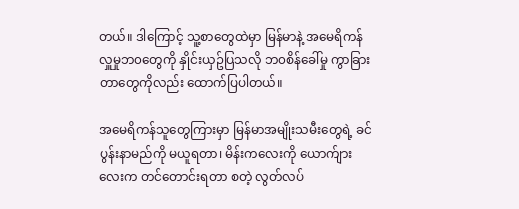တယ်။ ဒါကြောင့် သူ့စာတွေထဲမှာ မြန်မာနဲ့ အမေရိကန်လှူမှုဘ၀တွေကို နှိုင်းယှဥ်ပြသလို ဘ၀စိန်ခေါ်မှု ကွာခြားတာတွေကိုလည်း ထောက်ပြပါတယ်။

အမေရိကန်သူတွေကြားမှာ မြန်မာအမျိုးသမီးတွေရဲ့ ခင်ပွန်းနာမည်ကို မယူရတာ၊ မိန်းကလေးကို ယောက်ျားလေးက တင်တောင်းရတာ စတဲ့ လွတ်လပ်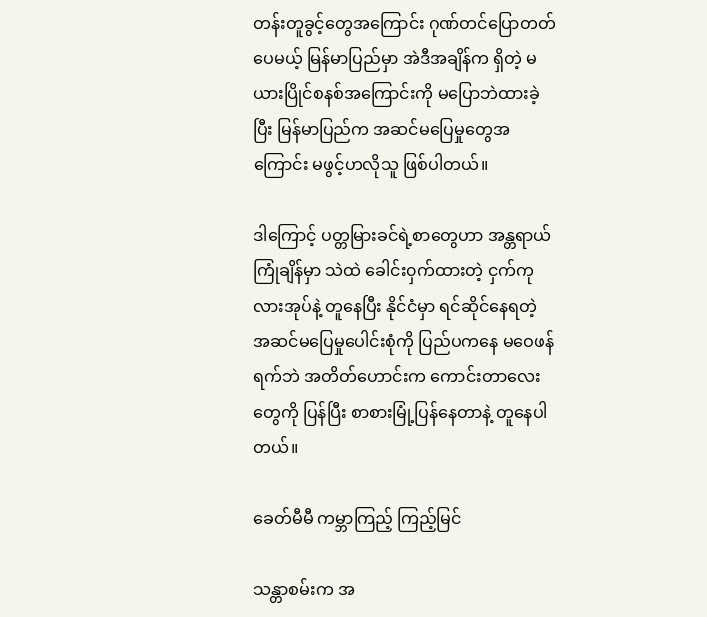တန်းတူခွင့်တွေအကြောင်း ဂုဏ်တင်ပြောတတ်ပေမယ့် မြန်မာပြည်မှာ အဲဒီအချိန်က ရှိတဲ့ မယားပြိုင်စနစ်အကြောင်းကို မပြောဘဲထားခဲ့ပြီး မြန်မာပြည်က အဆင်မပြေမှုတွေအကြောင်း မဖွင့်ဟလိုသူ ဖြစ်ပါတယ်။

ဒါကြောင့် ပတ္တမြားခင်ရဲ့စာတွေဟာ အန္တရာယ်ကြုံချိန်မှာ သဲထဲ ခေါင်း၀ှက်ထားတဲ့ ငှက်ကုလားအုပ်နဲ့ တူနေပြီး နိုင်ငံမှာ ရင်ဆိုင်နေရတဲ့ အဆင်မပြေမှုပေါင်းစုံကို ပြည်ပကနေ မဝေဖန်ရက်ဘဲ အတိတ်ဟောင်းက ကောင်းတာလေးတွေကို ပြန်ပြီး စာစားမြုံ့ပြန်နေတာနဲ့ တူနေပါတယ်။

ခေတ်မီမီ ကမ္ဘာကြည့် ကြည့်မြင်

သန္တာစမ်းက အ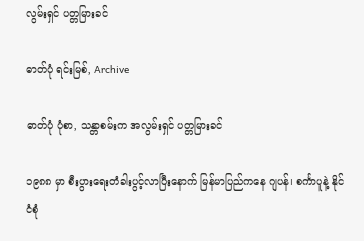လွမ်းရှင် ပတ္တမြားခင်

ဓာတ်ပုံ ရင်းမြစ်, Archive

ဓာတ်ပုံ ပုံစာ, သန္တာစမ်းက အလွမ်းရှင် ပတ္တမြားခင်

၁၉၈၈ မှာ စီးပွားရေးတံခါးပွင့်လာပြီးနောက် မြန်မာပြည်ကနေ ဂျပန်၊ စင်္ကာပူနဲ့ နိုင်ငံစုံ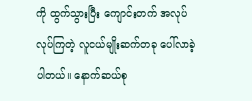ကို ထွက်သွားပြီး ကျောင်းတက် အလုပ်လုပ်ကြတဲ့ လူငယ်မျိုးဆက်တခု ပေါ်လာခဲ့ပါတယ်။ နောက်ဆယ်စု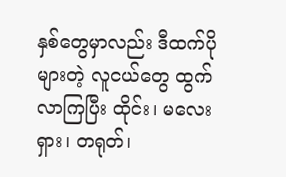နှစ်တွေမှာလည်း ဒီထက်ပိုများတဲ့ လူငယ်တွေ ထွက်လာကြပြီး ထိုင်း၊ မလေးရှား၊ တရုတ်၊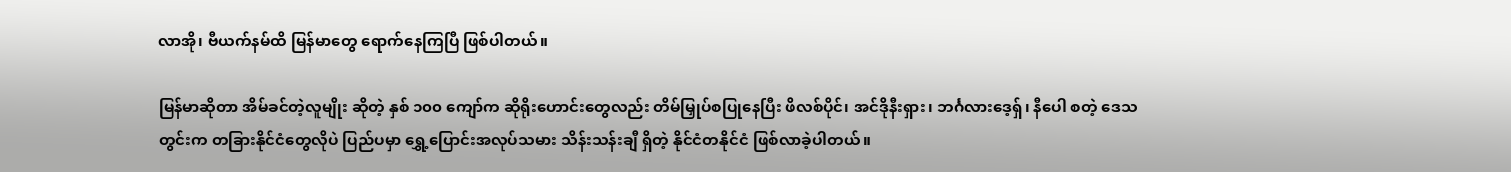လာအို၊ ဗီယက်နမ်ထိ မြန်မာတွေ ရောက်နေကြပြီ ဖြစ်ပါတယ်။

မြန်မာဆိုတာ အိမ်ခင်တဲ့လူမျိုး ဆိုတဲ့ နှစ် ၁၀၀ ကျော်က ဆိုရိုးဟောင်းတွေလည်း တိမ်မြှုပ်စပြုနေပြီး ဖိလစ်ပိုင်၊ အင်ဒိုနီးရှား၊ ဘင်္ဂလားဒေ့ရှ်၊ နီပေါ စတဲ့ ဒေသတွင်းက တခြားနိုင်ငံတွေလိုပဲ ပြည်ပမှာ ရွှေ့ပြောင်းအလုပ်သမား သိန်းသန်းချီ ရှိတဲ့ နိုင်ငံတနိုင်ငံ ဖြစ်လာခဲ့ပါတယ်။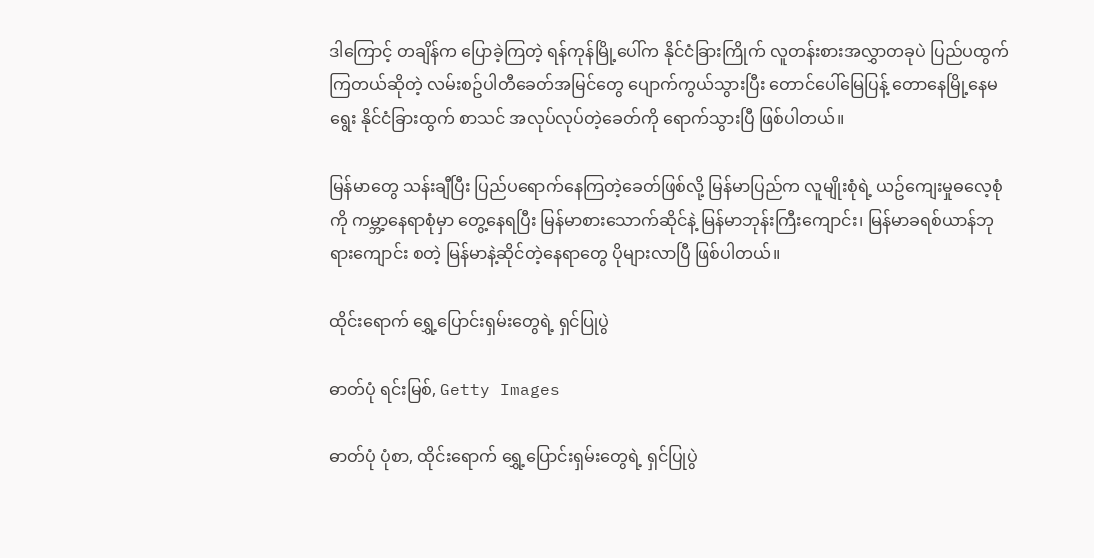ဒါကြောင့် တချိန်က ပြောခဲ့ကြတဲ့ ရန်ကုန်မြို့ပေါ်က နိုင်ငံခြားကြိုက် လူတန်းစားအလွှာတခုပဲ ပြည်ပထွက်ကြတယ်ဆိုတဲ့ လမ်းစဥ်ပါတီခေတ်အမြင်တွေ ပျောက်ကွယ်သွားပြီး တောင်ပေါ်မြေပြန့် တောနေမြို့နေမရွေး နိုင်ငံခြားထွက် စာသင် အလုပ်လုပ်တဲ့ခေတ်ကို ရောက်သွားပြီ ဖြစ်ပါတယ်။

မြန်မာတွေ သန်းချီပြီး ပြည်ပရောက်နေကြတဲ့ခေတ်ဖြစ်လို့ မြန်မာပြည်က လူမျိုးစုံရဲ့ ယဥ်ကျေးမှုဓလေ့စုံကို ကမ္ဘာ့နေရာစုံမှာ တွေ့နေရပြီး မြန်မာစားသောက်ဆိုင်နဲ့ မြန်မာဘုန်းကြီးကျောင်း၊ မြန်မာခရစ်ယာန်ဘုရားကျောင်း စတဲ့ မြန်မာနဲ့ဆိုင်တဲ့နေရာတွေ ပိုများလာပြီ ဖြစ်ပါတယ်။

ထိုင်းရောက် ရွှေ့ပြောင်းရှမ်းတွေရဲ့ ရှင်ပြုပွဲ

ဓာတ်ပုံ ရင်းမြစ်, Getty Images

ဓာတ်ပုံ ပုံစာ, ထိုင်းရောက် ရွှေ့ပြောင်းရှမ်းတွေရဲ့ ရှင်ပြုပွဲ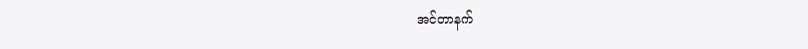အင်တာနက်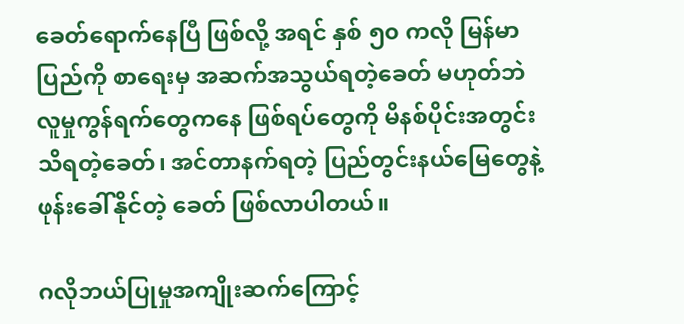ခေတ်ရောက်နေပြီ ဖြစ်လို့ အရင် နှစ် ၅၀ ကလို မြန်မာပြည်ကို စာရေးမှ အဆက်အသွယ်ရတဲ့ခေတ် မဟုတ်ဘဲ လူမှုကွန်ရက်တွေကနေ ဖြစ်ရပ်တွေကို မိနစ်ပိုင်းအတွင်း သိရတဲ့ခေတ်၊ အင်တာနက်ရတဲ့ ပြည်တွင်းနယ်မြေတွေနဲ့ ဖုန်းခေါ်နိုင်တဲ့ ခေတ် ဖြစ်လာပါတယ်။

ဂလိုဘယ်ပြုမှုအကျိုးဆက်ကြောင့်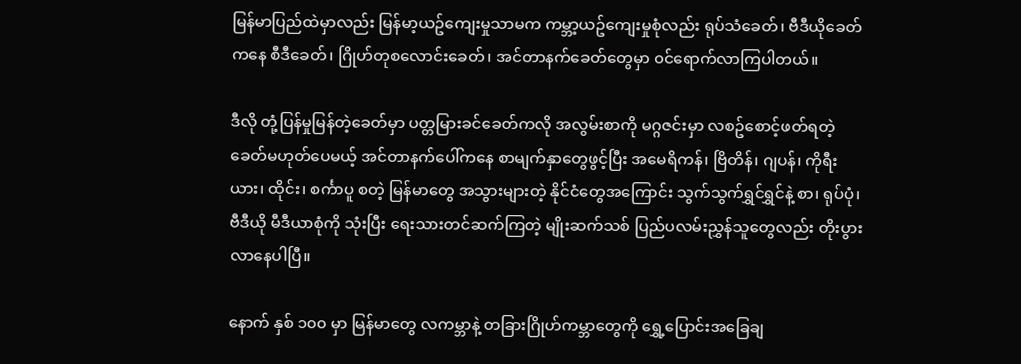မြန်မာပြည်ထဲမှာလည်း မြန်မာ့ယဥ်ကျေးမှုသာမက ကမ္ဘာ့ယဥ်ကျေးမှုစုံလည်း ရုပ်သံခေတ်၊ ဗီဒီယိုခေတ်ကနေ စီဒီခေတ်၊ ဂြိုဟ်တုစလောင်းခေတ်၊ အင်တာနက်ခေတ်တွေမှာ ၀င်ရောက်လာကြပါတယ်။

ဒီလို တုံ့ပြန်မှုမြန်တဲ့ခေတ်မှာ ပတ္တမြားခင်ခေတ်ကလို အလွမ်းစာကို မဂ္ဂဇင်းမှာ လစဥ်စောင့်ဖတ်ရတဲ့ခေတ်မဟုတ်ပေမယ့် အင်တာနက်ပေါ်ကနေ စာမျက်နှာတွေဖွင့်ပြီး အမေရိကန်၊ ဗြိတိန်၊ ဂျပန်၊ ကိုရီးယား၊ ထိုင်း၊ စင်္ကာပူ စတဲ့ မြန်မာတွေ အသွားများတဲ့ နိုင်ငံတွေအကြောင်း သွက်သွက်ရွှင်ရွှင်နဲ့ စာ၊ ရုပ်ပုံ၊ ဗီဒီယို မီဒီယာစုံကို သုံးပြီး ရေးသားတင်ဆက်ကြတဲ့ မျိုးဆက်သစ် ပြည်ပလမ်းညွှန်သူတွေလည်း တိုးပွားလာနေပါပြီ။

နောက် နှစ် ၁၀၀ မှာ မြန်မာတွေ လကမ္ဘာနဲ့ တခြားဂြိုဟ်ကမ္ဘာတွေကို ရွှေ့ပြောင်းအခြေချ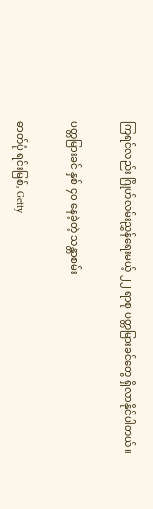ကြရင်လည်း ဂြိုဟ်လမ်းညွှန်ရေးမယ့် ၂၂ ရာစု ပတ္တမြားခင်တွေ ရှိလာနိုင်ပါတယ်။

ပတ္တမြားခင် နှစ် ၄၀ နေခဲ့တဲ့ သန္တာစမ်း

ဓာတ်ပုံ ရင်းမြစ်, Getty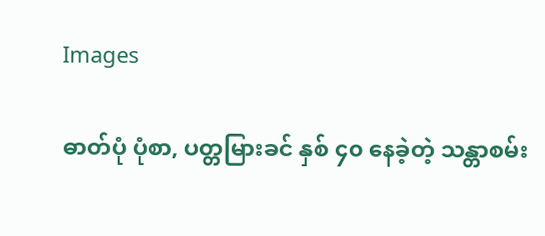Images

ဓာတ်ပုံ ပုံစာ, ပတ္တမြားခင် နှစ် ၄၀ နေခဲ့တဲ့ သန္တာစမ်း